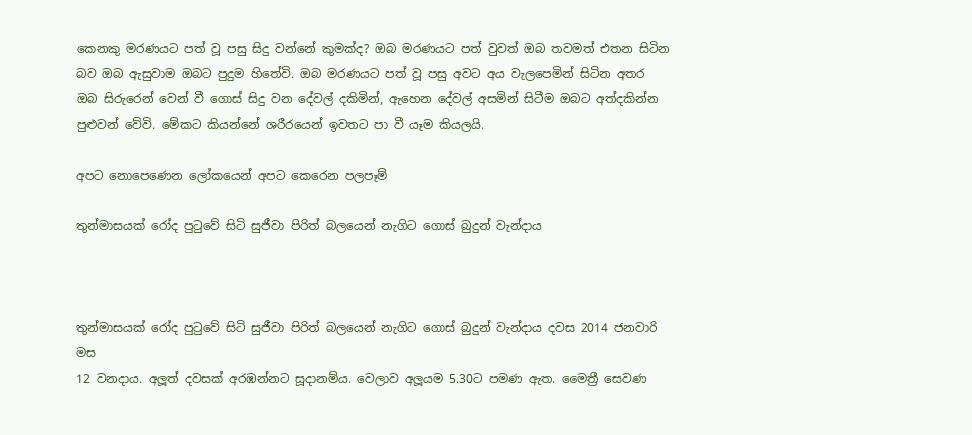කෙනකු මරණයට පත් වූ පසු සිදු වන්නේ කුමක්ද? ඔබ මරණයට පත් වුවත් ඔබ තවමත් එතන සිටින බව ඔබ ඇසුවාම ඔබට පුදුම හිතේවි. ඔබ මරණයට පත් වූ පසු අවට අය වැලපෙමින් සිටින අතර ඔබ සිරුරෙන් වෙන් වී ගොස් සිදු වන දේවල් දකිමින්, ඇහෙන දේවල් අසමින් සිටීම ඔබට අත්දකින්න පුළුවන් වේවි. මේකට කියන්නේ ශරීරයෙන් ඉවතට පා වී යෑම කියලයි.

අපට නොපෙණෙන ලෝකයෙන් අපට කෙරෙන පලපෑම්

තුන්මාසයක් රෝද පුටුවේ සිටි සුජීවා පිරිත් බලයෙන් නැගිට ගොස් බුදුන් වැන්දාය



තුන්මාසයක් රෝද පුටුවේ සිටි සුජීවා පිරිත් බලයෙන් නැගිට ගොස් බුදුන් වැන්දාය දවස 2014 ජනවාරි මස
12 වනදාය. අලූත් දවසක් අරඹන්නට සූදානම්ය. වෙලාව අලූයම 5.30ට පමණ ඇත. මෛත්‍රී සෙවණ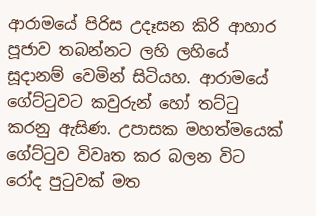ආරාමයේ පිරිස උදෑසන කිරි ආහාර පූජාව තබන්නට ලහි ලහියේ සූදානම් වෙමින් සිටියහ. ආරාමයේ ගේට්ටුවට කවුරුන් හෝ තට්ටු කරනු ඇසිණ. උපාසක මහත්මයෙක් ගේට්ටුව විවෘත කර බලන විට රෝද පුටුවක් මත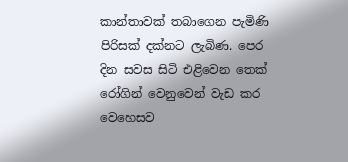කාන්තාවක් තබාගෙන පැමිණි පිරිසක් දක්නට ලැබිණ. පෙර දින සවස සිටි එළිවෙන තෙක් රෝගින් වෙනුවෙන් වැඩ කර වෙහෙසව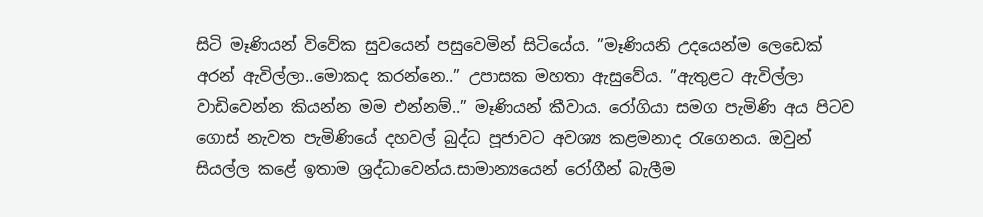සිටි මෑණියන් විවේක සුවයෙන් පසුවෙමින් සිටියේය. ”මෑණියනි උදයෙන්ම ලෙඩෙක් අරන් ඇවිල්ලා..මොකද කරන්නෙ..” උපාසක මහතා ඇසුවේය. ”ඇතුළට ඇවිල්ලා වාඩිවෙන්න කියන්න මම එන්නම්..” මෑණියන් කීවාය. රෝගියා සමග පැමිණි අය පිටව ගොස් නැවත පැමිණියේ දහවල් බුද්ධ පූජාවට අවශ්‍ය කළමනාද රැගෙනය. ඔවුන් සියල්ල කළේ ඉතාම ශ්‍රද්ධාවෙන්ය.සාමාන්‍යයෙන් රෝගීන් බැලීම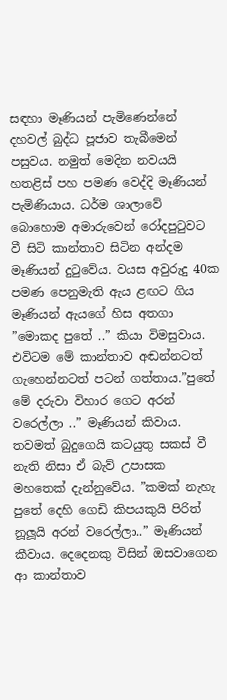සඳහා මෑණියන් පැමිණෙන්නේ දහවල් බුද්ධ පූජාව තැබීමෙන් පසුවය. නමුත් මෙදින නවයයි හතළිස් පහ පමණ වෙද්දි මෑණියන් පැමිණියාය. ධර්ම ශාලාවේ බොහොම අමාරුවෙන් රෝදපුටුවට වී සිටි කාන්තාව සිටින අන්දම මෑණියන් දුටුවේය. වයස අවුරුදු 40ක පමණ පෙනුමැති ඇය ළඟට ගිය මෑණියන් ඇයගේ හිස අතගා ”මොකද පුතේ ..” කියා විමසුවාය. එවිටම මේ කාන්තාව අඬන්නටත් ගැහෙන්නටත් පටන් ගත්තාය.”පුතේ මේ දරුවා විහාර ගෙට අරන් වරෙල්ලා ..” මෑණියන් කිවාය. තවමත් බුදුගෙයි කටයුතු සකස් වී නැති නිසා ඒ බැව් උපාසක මහතෙක් දැන්නුවේය. ”කමක් නැහැ පුතේ දෙහි ගෙඩි කිපයකුයි පිරිත් නූලූයි අරන් වරෙල්ලා..” මෑණියන් කීවාය. දෙදෙනකු විසින් ඔසවාගෙන ආ කාන්තාව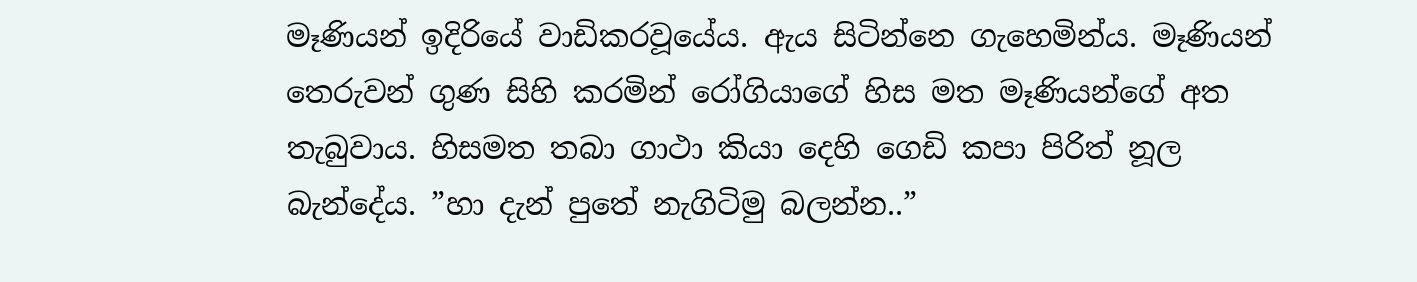මෑණියන් ඉදිරියේ වාඩිකරවූයේය. ඇය සිටින්නෙ ගැහෙමින්ය. මෑණියන් තෙරුවන් ගුණ සිහි කරමින් රෝගියාගේ හිස මත මෑණියන්ගේ අත තැබුවාය. හිසමත තබා ගාථා කියා දෙහි ගෙඩි කපා පිරිත් නූල බැන්දේය. ”හා දැන් පුතේ නැගිටිමු බලන්න..”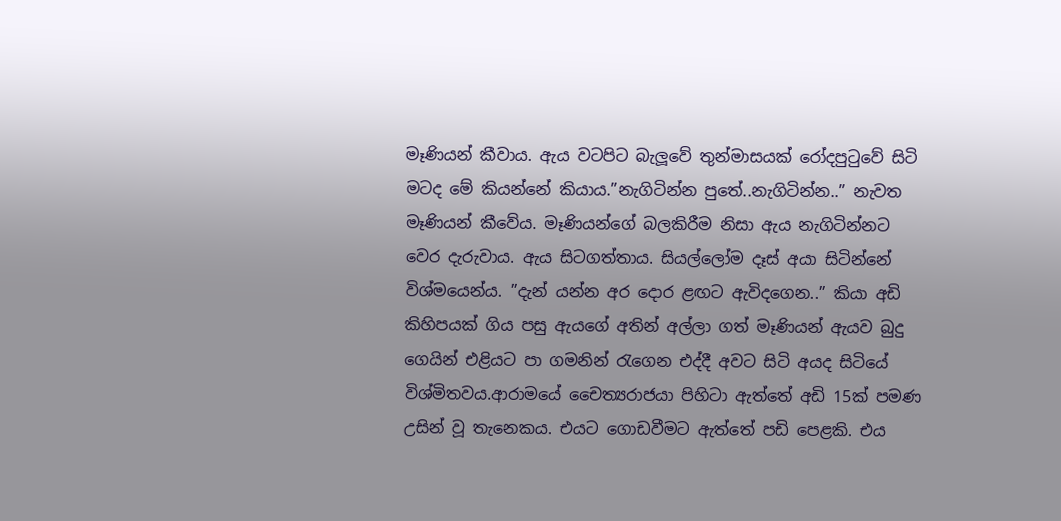මෑණියන් කීවාය. ඇය වටපිට බැලූවේ තුන්මාසයක් රෝදපුටුවේ සිටි මටද මේ කියන්නේ කියාය.”නැගිටින්න පුතේ..නැගිටින්න..” නැවත මෑණියන් කීවේය. මෑණියන්ගේ බලකිරීම නිසා ඇය නැගිටින්නට වෙර දැරුවාය. ඇය සිටගත්තාය. සියල්ලෝම දෑස් අයා සිටින්නේ විශ්මයෙන්ය. ”දැන් යන්න අර දොර ළඟට ඇවිදගෙන..” කියා අඩි කිහිපයක් ගිය පසු ඇයගේ අතින් අල්ලා ගත් මෑණියන් ඇයව බුදු ගෙයින් එළියට පා ගමනින් රැගෙන එද්දී අවට සිටි අයද සිටියේ විශ්මිතවය.ආරාමයේ චෛත්‍යරාජයා පිහිටා ඇත්තේ අඩි 15ක් පමණ උසින් වූ තැනෙකය. එයට ගොඩවීමට ඇත්තේ පඩි පෙළකි. එය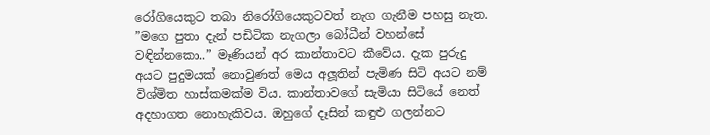රෝගියෙකුට තබා නිරෝගියෙකුටවත් නැග ගැනීම පහසු නැත. ”මගෙ පුතා දැන් පඩිටික නැගලා බෝධීන් වහන්සේ වඳින්නකො..” මෑණියන් අර කාන්තාවට කීවේය. දැක පුරුදු අයට පුදුමයක් නොවුණත් මෙය අලූතින් පැමිණ සිටි අයට නම් විශ්මිත හාස්කමක්ම විය. කාන්තාවගේ සැමියා සිටියේ නෙත් අදහාගත නොහැකිවය. ඔහුගේ දෑසින් කඳුළු ගලන්නට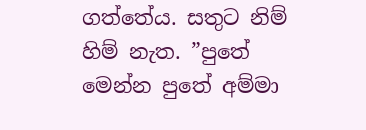ගත්තේය. සතුට නිම් හිම් නැත. ”පුතේ මෙන්න පුතේ අම්මා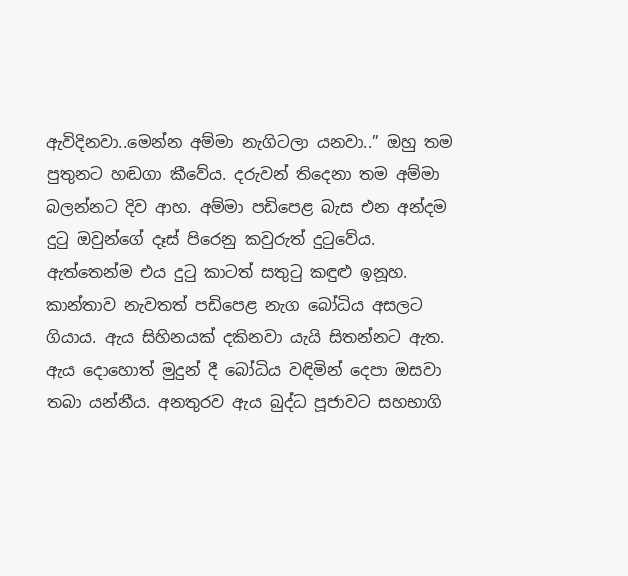ඇවිදිනවා..මෙන්න අම්මා නැගිටලා යනවා..” ඔහු තම පුතුනට හඬගා කීවේය. දරුවන් තිදෙනා තම අම්මා බලන්නට දිව ආහ. අම්මා පඩිපෙළ බැස එන අන්දම දුටු ඔවුන්ගේ දෑස් පිරෙනු කවුරුත් දුටුවේය. ඇත්තෙන්ම එය දුටු කාටත් සතුටු කඳුළු ඉනූහ. කාන්තාව නැවතත් පඩිපෙළ නැග බෝධිය අසලට ගියාය. ඇය සිහිනයක් දකිනවා යැයි සිතන්නට ඇත. ඇය දොහොත් මුදුන් දී බෝධිය වඳිමින් දෙපා ඔසවා තබා යන්නීය. අනතුරව ඇය බුද්ධ පූජාවට සහභාගි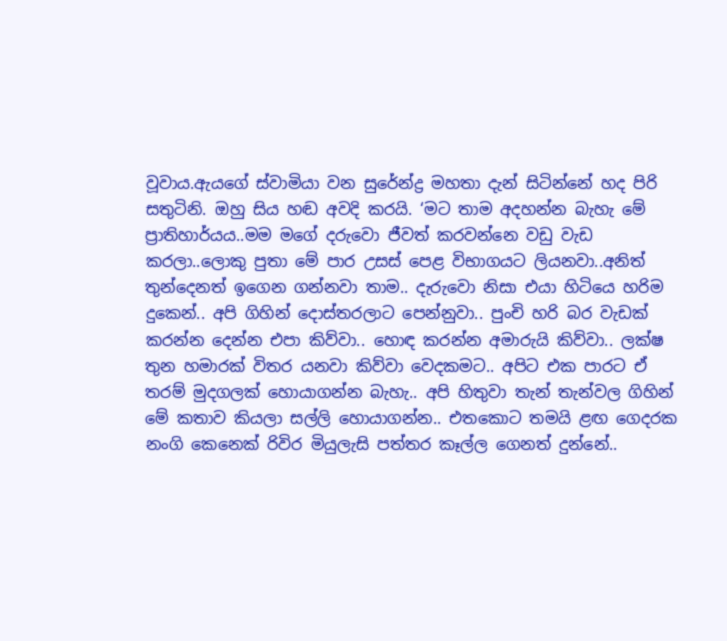වූවාය.ඇයගේ ස්වාමියා වන සුරේන්ද්‍ර මහතා දැන් සිටින්නේ හද පිරි සතුටිනි. ඔහු සිය හඬ අවදි කරයි. ‘මට තාම අදහන්න බැහැ මේ ප්‍රාතිහාර්යය..මම මගේ දරුවො ජීවත් කරවන්නෙ වඩු වැඩ කරලා..ලොකු පුතා මේ පාර උසස් පෙළ විභාගයට ලියනවා..අනිත් තුන්දෙනත් ඉගෙන ගන්නවා තාම.. දැරුවො නිසා එයා හිටියෙ හරිම දුකෙන්.. අපි ගිහින් දොස්තරලාට පෙන්නුවා.. පුංචි හරි බර වැඩක් කරන්න දෙන්න එපා කිව්වා.. හොඳ කරන්න අමාරුයි කිව්වා.. ලක්ෂ තුන හමාරක් විතර යනවා කිව්වා වෙදකමට.. අපිට එක පාරට ඒ තරම් මුදගලක් හොයාගන්න බැහැ.. අපි හිතුවා තැන් තැන්වල ගිහින් මේ කතාව කියලා සල්ලි හොයාගන්න.. එතකොට තමයි ළඟ ගෙදරක නංගි කෙනෙක් රිවිර මියුලැසි පත්තර කෑල්ල ගෙනත් දුන්නේ..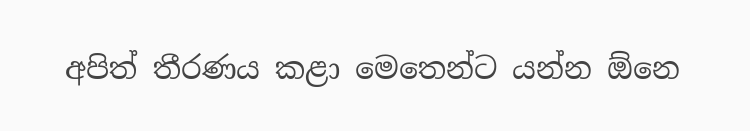අපිත් තීරණය කළා මෙතෙන්ට යන්න ඕනෙ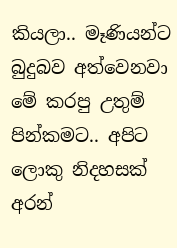කියලා.. මෑණියන්ට බුදුබව අත්වෙනවා මේ කරපු උතුම් පින්කමට.. අපිට ලොකු නිදහසක් අරන්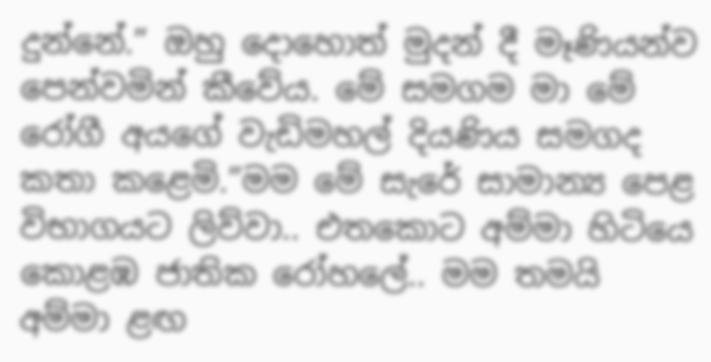දුන්නේ.” ඔහු දොහොත් මුදන් දී මෑණියන්ව පෙන්වමින් කීවේය. මේ සමගම මා මේ රෝගී අයගේ වැඩිමහල් දියණිය සමගද කතා කළෙමි.”මම මේ සැරේ සාමාන්‍ය පෙළ විභාගයට ලිව්වා.. එතකොට අම්මා හිටියෙ කොළඹ ජාතික රෝහලේ.. මම තමයි අම්මා ළඟ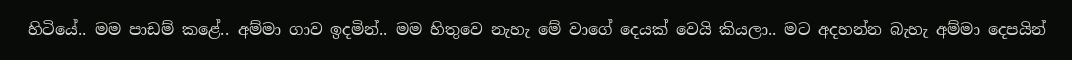හිටියේ.. මම පාඩම් කළේ.. අම්මා ගාව ඉදමින්.. මම හිතුවෙ නැහැ මේ වාගේ දෙයක් වෙයි කියලා.. මට අදහන්න බැහැ අම්මා දෙපයින්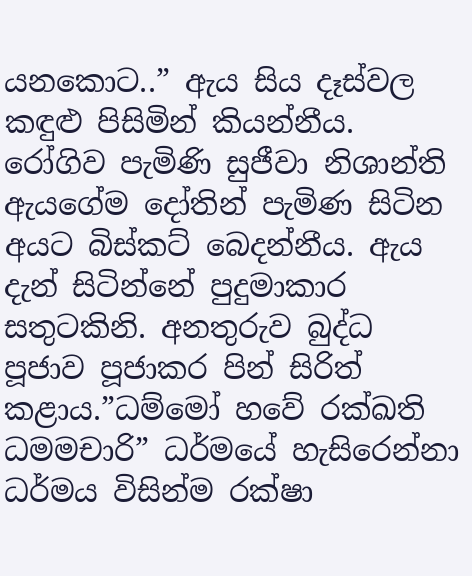යනකොට..” ඇය සිය දෑස්වල කඳුළු පිසිමින් කියන්නීය. රෝගිව පැමිණි සුජීවා නිශාන්ති ඇයගේම දෝතින් පැමිණ සිටින අයට බිස්කට් බෙදන්නීය. ඇය දැන් සිටින්නේ පුදුමාකාර සතුටකිනි. අනතුරුව බුද්ධ පූජාව පූජාකර පින් සිරිත් කළාය.”ධම්මෝ හවේ රක්ඛති ධමමචාරි” ධර්මයේ හැසිරෙන්නා ධර්මය විසින්ම රක්ෂා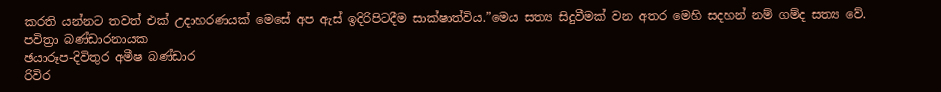කරති යන්නට තවත් එක් උදාහරණයක් මෙසේ අප ඇස් ඉදිරිපිටදීම සාක්ෂාත්විය.”මෙය සත්‍ය සිදුවීමක් වන අතර මෙහි සදහන් නම් ගම්ද සත්‍ය වේ.
පවිත්‍රා බණ්ඩාරනායක
ඡයාරූප-දිවිතුර අමීෂ බණ්ඩාර
රිවිර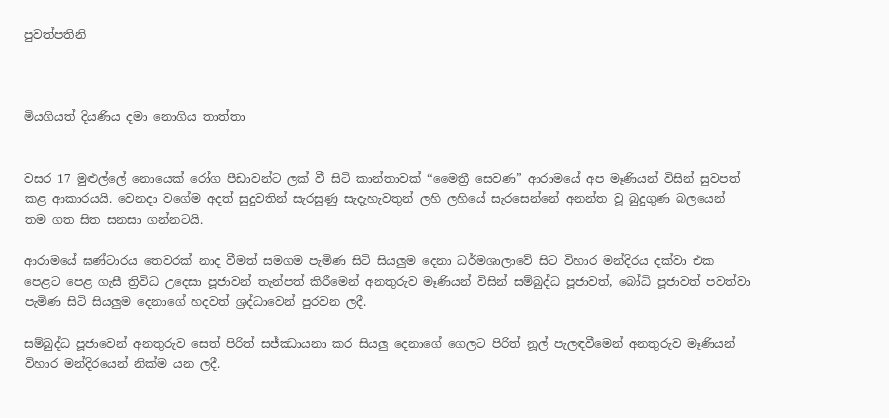පුවත්පතිනි



මියගියත් දියණිය දමා නොගිය තාත්තා


වසර 17 මුළුල්‍ලේ නොයෙක් රෝග පීඩාවන්ට ලක් වී සිටි කාන්තාවක් “මෛත්‍රී සෙවණ” ආරාමයේ අප මෑණියන් විසින් සුවපත් කළ ආකාරයයි. වෙනදා වගේම අදත් සුදුවතින් සැරසුණු සැදැහැවතුන් ලහි ලහියේ සැරසෙන්නේ අනන්ත වූ බුදුගුණ බලයෙන් තම ගත සිත සනසා ගන්නටයි.

ආරාමයේ ඝණ්ටාරය තෙවරක් නාද වීමත් සමගම පැමිණ සිටි සියලුම දෙනා ධර්මශාලාවේ සිට විහාර මන්දිරය දක්වා එක පෙළට පෙළ ගැසී ත්‍රිවිධ උදෙසා පූජාවන් තැන්පත් කිරීමෙන් අනතුරුව මෑණියන් විසින් සම්බුද්ධ පූජාවත්, බෝධි පූජාවත් පවත්වා පැමිණ සිටි සියලුම දෙනාගේ හදවත් ශ්‍රද්ධාවෙන් පුරවන ලදී.

සම්බුද්ධ පූජාවෙන් අනතුරුව සෙත් පිරිත් සජ්ඣායනා කර සියලු දෙනාගේ ගෙලට පිරිත් නූල් පැලඳවීමෙන් අනතුරුව මෑණියන් විහාර මන්දිරයෙන් නික්ම යන ලදී.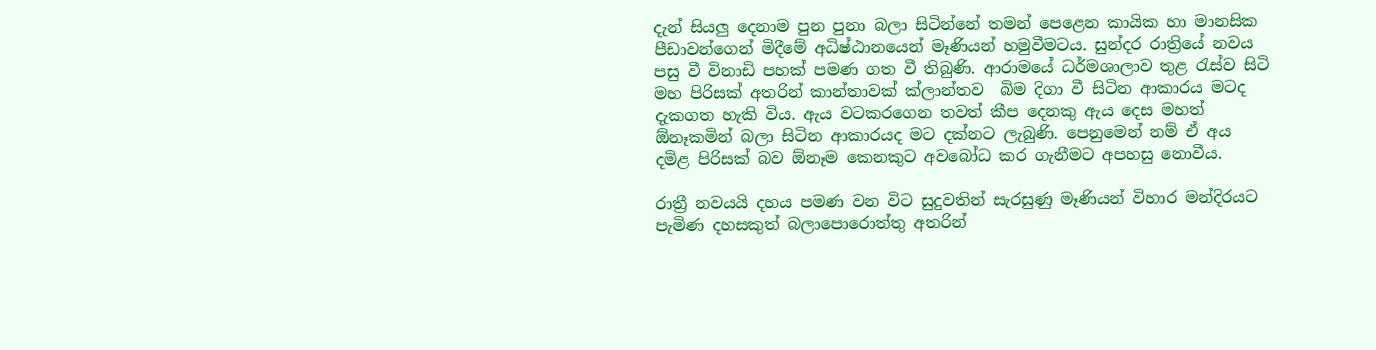දැන් සියලු දෙනාම පුන පුනා බලා සිටින්නේ තමන් පෙළෙන කායික හා මානසික පීඩාවන්ගෙන් මිදීමේ අධිෂ්ඨානයෙන් මෑණියන් හමුවීමටය. සුන්දර රාත්‍රියේ නවය පසු වී විනාඩි පහක් පමණ ගත වී තිබුණි. ආරාමයේ ධර්මශාලාව තුළ රැස්ව සිටි මහ පිරිසක් අතරින් කාන්තාවක් ක්ලාන්තව  බිම දිගා වී සිටින ආකාරය මටද දැකගත හැකි විය. ඇය වටකරගෙන තවත් කීප දෙනකු ඇය දෙස මහත් ඕනෑකමින් බලා සිටින ආකාරයද මට දක්නට ලැබුණි. පෙනුමෙන් නම් ඒ අය දමිළ පිරිසක් බව ඕනෑම කෙනකුට අවබෝධ කර ගැනීමට අපහසු නොවීය.

රාත්‍රී නවයයි දහය පමණ වන විට සුදුවතින් සැරසුණු මෑණියන් විහාර මන්දිරයට පැමිණ දහසකුත් බලා‍පොරොත්තු අතරින්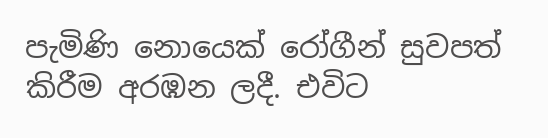පැමිණි නොයෙක් රෝගීන් සුවපත් කිරීම අරඹන ලදී. එවිට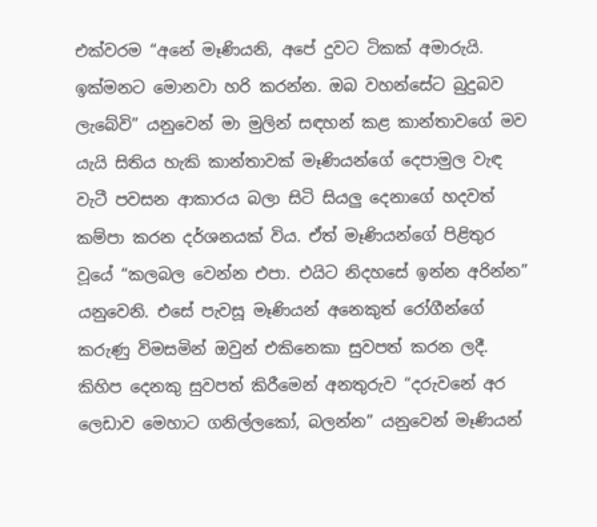එක්වරම “අනේ මෑණියනි, අපේ දුවට ටිකක් අමාරුයි. ඉක්මනට මොනවා හරි කරන්න. ඔබ වහන්සේට බුදුබව ලැබේවි” යනුවෙන් මා මුලින් සඳහන් කළ කාන්තාවගේ මව යැයි සිතිය හැකි කාන්තාවක් මෑණියන්ගේ දෙපාමුල වැඳ වැටී පවසන ආකාරය බලා සිටි සියලු දෙනාගේ හදවත් කම්පා කරන දර්ශනයක් විය. ඒත් මෑණියන්ගේ පිළිතුර වූයේ “කලබල වෙන්න එපා. එයිට නිදහසේ ඉන්න අරින්න” යනුවෙනි. එසේ පැවසූ මෑණියන් අනෙකුත් රෝගීන්ගේ කරුණු විමසමින් ඔවුන් එකිනෙකා සුවපත් කරන ලදී. කිහිප දෙනකු සුවපත් කිරීමෙන් අනතුරුව “දරුවනේ අර ලෙඩාව මෙහාට ගනිල්ලකෝ, බලන්න” යනුවෙන් මෑණියන්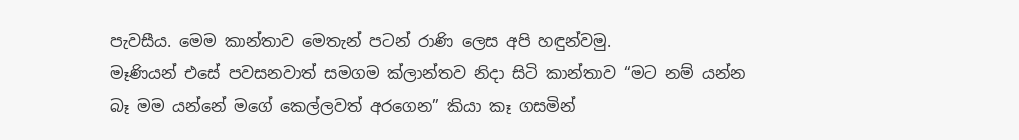පැවසීය. මෙම කාන්තාව මෙතැන් පටන් රාණි ලෙස අපි හඳුන්වමු.
මෑණියන් එසේ පවසනවාත් සමගම ක්ලාන්තව නිදා සිටි කාන්තාව “මට නම් යන්න බෑ මම යන්නේ මගේ කෙල්ලවත් අරගෙන” කියා කෑ ගසමින්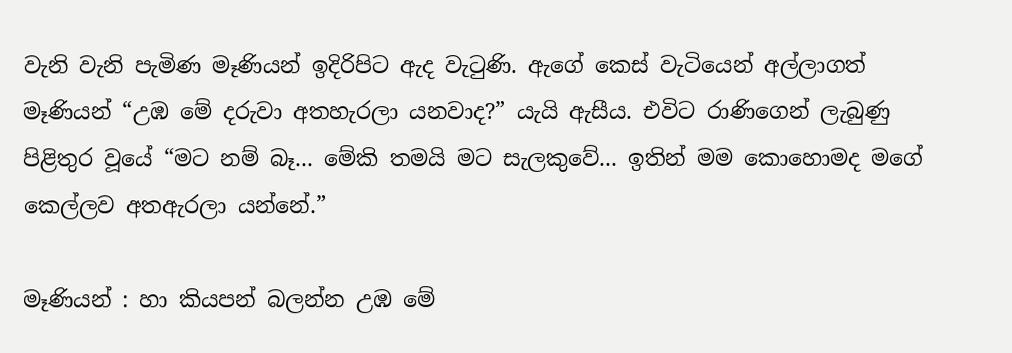වැනි වැනි පැමිණ මෑණියන් ඉදිරිපිට ඇද වැටුණි. ඇගේ කෙස් වැටියෙන් අල්ලාගත් මෑණියන් “උඹ මේ දරුවා අතහැරලා යනවාද?” යැයි ඇසීය. එවිට රාණිගෙන් ලැබුණු පිළිතුර වූයේ “මට නම් බෑ... මේකි තමයි මට සැලකුවේ... ඉතින් මම කොහොමද මගේ කෙල්ලව අතඇරලා යන්නේ.”

මෑණියන් : හා කියපන් බලන්න උඹ මේ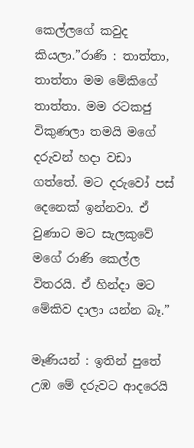කෙල්ලගේ කවුද කියලා.”රාණි : තාත්තා, තාත්තා මම මේකිගේ තාත්තා. මම රටකජු විකුණලා තමයි මගේ දරුවන් හදා වඩා ගත්තේ. මට දරුවෝ පස් දෙනෙක් ඉන්නවා. ඒ වුණාට මට සැලකුවේ මගේ රාණි කෙල්ල විතරයි. ඒ හින්දා මට මේකිව දාලා යන්න බෑ.”

මෑණියන් : ඉතින් පුතේ උඹ මේ දරුවට ආදරෙයි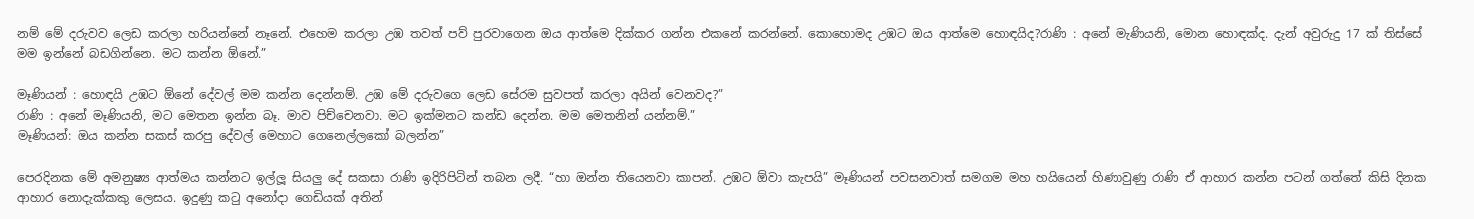නම් මේ දරුවව ලෙඩ කරලා හරියන්නේ නෑනේ. එහෙම කරලා උඹ තවත් පව් පුරවාගෙන ඔය ආත්මෙ දික්කර ගන්න එකනේ කරන්නේ. කොහොමද උඹට ඔය ආත්මෙ හොඳයිද?රාණි : අනේ මැණියනි, මොන හොඳක්ද. දැන් අවුරුදු 17 ක් තිස්සේ මම ඉන්නේ බඩගින්නෙ. මට කන්න ඕනේ.”

මෑණියන් : හොඳයි උඹට ඕනේ දේවල් මම කන්න දෙන්නම්. උඹ මේ දරුවගෙ ලෙඩ සේරම සුවපත් කරලා අයින් වෙනවද?”
රාණි : අනේ මෑණියනි, මට මෙතන ඉන්න බෑ. මාව පිච්චෙනවා. මට ඉක්මනට කන්ඩ දෙන්න. මම මෙතනින් යන්නම්.”
මෑණියන්: ඔය කන්න සකස් කරපු දේවල් මෙහාට ගෙනෙල්ලකෝ බලන්න”

පෙරදිනක මේ අමනුෂ්‍ය ආත්මය කන්නට ඉල්ලූ සියලු දේ සකසා රාණි ඉදිරිපිටින් තබන ලදී. “හා ඔන්න තියෙනවා කාපන්. උඹට ඕවා කැපයි” මෑණියන් පවසනවාත් සමගම මහ හයියෙන් හිණාවුණු රාණි ඒ ආහාර කන්න පටන් ගත්තේ කිසි දිනක ආහාර නොදැක්කකු ලෙසය. ඉදුණු කටු අනෝදා ගෙඩියක් අතින්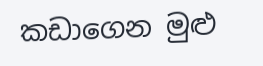කඩාගෙන මුළු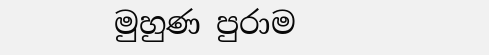මුහුණ පුරාම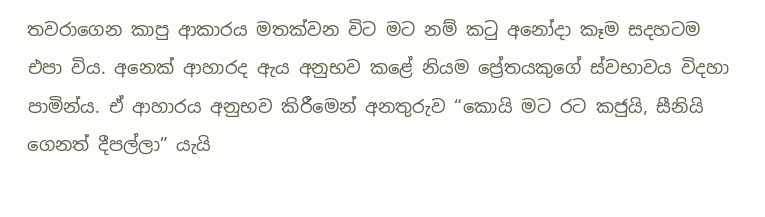තවරාගෙන කාපු ආකාරය මතක්වන විට මට නම් කටු අනෝදා කෑම සදහටම එපා විය. අනෙක් ආහාරද ඇය අනුභව කළේ නියම ප්‍රේතයකුගේ ස්වභාවය විදහා පාමින්ය. ඒ ආහාරය අනුභව කිරීමෙන් අනතුරුව “කොයි මට රට කජුයි, සීනියි ගෙනත් දීපල්ලා” යැයි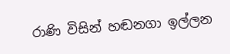රාණි විසින් හඬනගා ඉල්ලන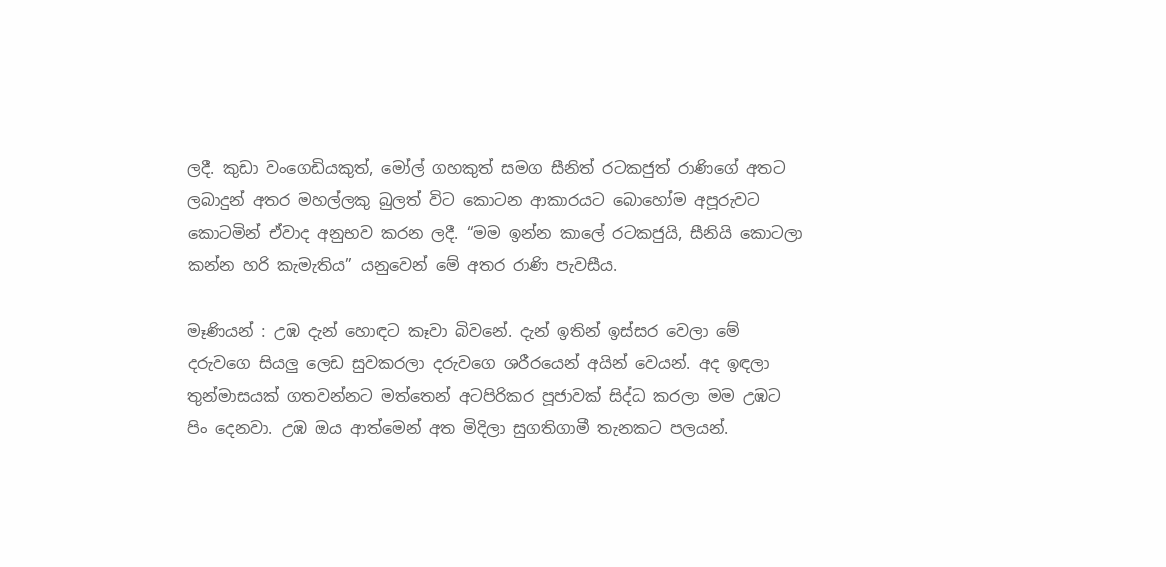ලදී. කුඩා වංගෙඩියකුත්, මෝල් ගහකුත් සමග සීනිත් රටකජුත් රාණිගේ අතට ලබාදුන් අතර මහල්ලකු බුලත් විට කොටන ආකාරයට බොහෝම අපූරුවට කොටමින් ඒවාද අනුභව කරන ලදී. “මම ඉන්න කා‍ලේ රටකජුයි, සීනියි කොටලා කන්න හරි කැමැතිය” යනුවෙන් මේ අතර රාණි පැවසීය.

මෑණියන් : උඹ දැන් හොඳට කෑවා බිවනේ. දැන් ඉතින් ඉස්සර වෙලා මේ දරුවගෙ සියලු ලෙඩ සුවකරලා දරුවගෙ ශරීරයෙන් අයින් වෙයන්. අද ඉඳලා තුන්මාසයක් ගතවන්නට මත්තෙන් අටපිරිකර පූජාවක් සිද්ධ කරලා මම උඹට පිං දෙනවා. උඹ ඔය ආත්මෙන් අත මිදිලා සුගතිගාමී තැනකට පලයන්.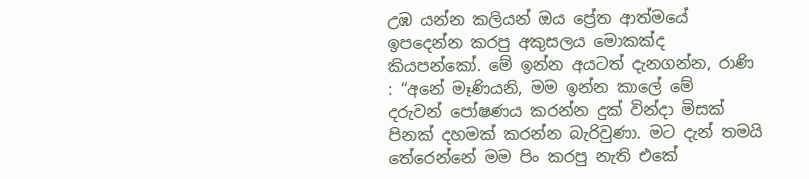උඹ යන්න කලියන් ඔය ප්‍රේත ආත්මයේ ඉපදෙන්න කරපු අකුසලය මොකක්ද කියපන්කෝ. මේ ඉන්න අයටත් දැනගන්න, රාණි : “අනේ මෑණියනි, මම ඉන්න කා‍ලේ මේ දරුවන් ‍පෝෂණය කරන්න දුක් වින්දා මිසක් පිනක් දහමක් කරන්න බැරිවුණා. මට දැන් තමයි තේරෙන්නේ මම පිං කරපු නැති එකේ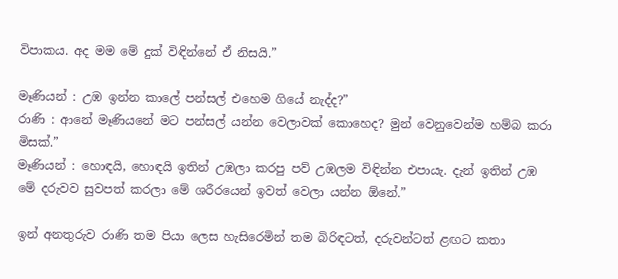විපාකය. අද මම මේ දුක් විඳින්නේ ඒ නිසයි.”

මෑණියන් : උඹ ඉන්න කා‍ලේ පන්සල් එහෙම ගියේ නැද්ද?”
රාණි : ආනේ මෑණියනේ මට පන්සල් යන්න වෙලාවක් කොහෙද? මුන් වෙනුවෙන්ම හම්බ කරා මිසක්.”
මෑණියන් : හොඳයි, හොඳයි ඉතින් උඹලා කරපු පව් උඹලම විඳින්න එපායැ. දැන් ඉතින් උඹ මේ දරුවව සුවපත් කරලා මේ ශරීරයෙන් ඉවත් වෙලා යන්න ඕනේ.”

ඉන් අනතුරුව රාණි තම පියා ලෙස හැසිරෙමින් තම බිරිඳටත්, දරුවන්ටත් ළඟට කතා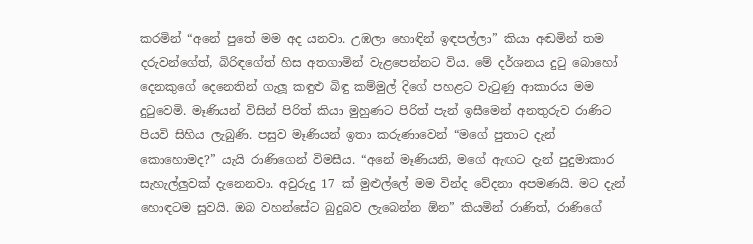කරමින් “අනේ පුතේ මම අද යනවා. උඹලා හොඳින් ඉඳපල්ලා” කියා අඬමින් තම දරුවන්ගේත්, බිරිඳගේත් හිස අතගාමින් වැළපෙන්නට විය. මේ දර්ශනය දුටු බොහෝ දෙනකුගේ දෙනෙතින් ගැලූ කඳුළු බිඳු කම්මුල් දිගේ පහළට වැටුණු ආකාරය මම දුටුවෙමි. මෑණියන් විසින් පිරිත් කියා මුහුණට පිරිත් පැන් ඉසීමෙන් අනතුරුව රාණිට පියවි සිහිය ලැබුණි. පසුව මෑණියන් ඉතා කරුණාවෙන් “මගේ පුතාට දැන් කොහොමද?” යැයි රාණිගෙන් විමසීය. “අනේ මෑණියනි, මගේ ඇඟට දැන් පුදුමාකාර සැහැල්ලුවක් දැනෙනවා. අවුරුදු 17 ක් මුළුල්‍ලේ මම වින්ද වේදනා අපමණයි. මට දැන් හොඳටම සුවයි. ඔබ වහන්සේට බුදුබව ලැබෙන්න ඕන” කියමින් රාණිත්, රාණිගේ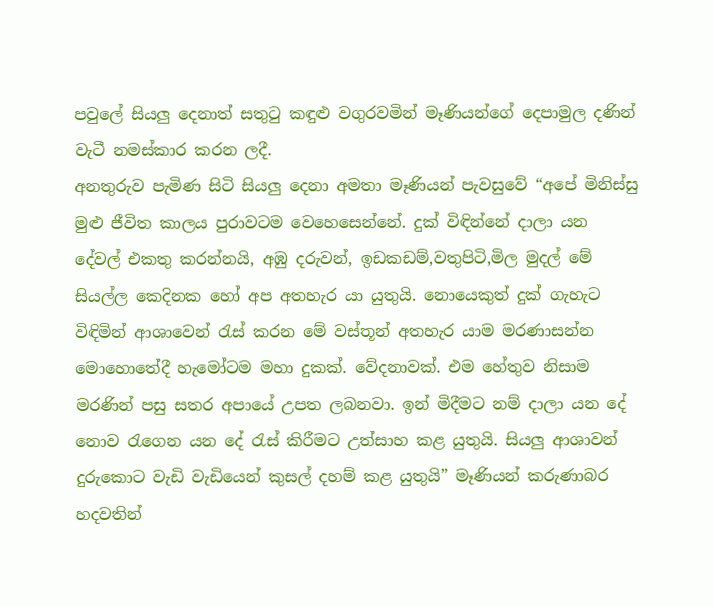පවු‍ලේ සියලු දෙනාත් සතුටු කඳුළු වගුරවමින් මෑණියන්ගේ දෙපාමුල දණින් වැටී නමස්කාර කරන ලදී.
අනතුරුව පැමිණ සිටි සියලු දෙනා අමතා මෑණියන් පැවසුවේ “අපේ මිනිස්සු මුළු ජීවිත කාලය පුරාවටම වෙහෙසෙන්නේ. දුක් විඳින්නේ දාලා යන දේවල් එකතු කරන්නයි, අඹු දරුවන්, ඉඩකඩම්,වතුපිටි,මිල මුදල් මේ සියල්ල කෙදිනක හෝ අප අතහැර යා යුතුයි. නොයෙකුත් දුක් ගැහැට විඳිමින් ආශාවෙන් රැස් කරන මේ වස්තූන් අතහැර යාම මරණාසන්න මොහොතේදී හැමෝටම මහා දුකක්. වේදනාවක්. එම හේතුව නිසාම මරණින් පසු සතර අපායේ උපත ලබනවා. ඉන් මිදීමට නම් දාලා යන දේ නොව රැගෙන යන දේ රැස් කිරීමට උත්සාහ කළ යුතුයි. සියලු ආශාවන් දුරුකොට වැඩි වැඩියෙන් කුසල් දහම් කළ යුතුයි” මෑණියන් කරුණාබර හදවතින්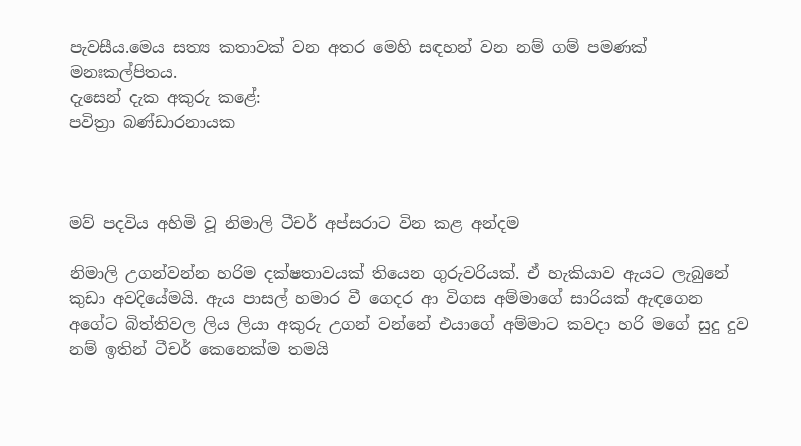පැවසීය.මෙය සත්‍ය කතාවක් වන අතර මෙහි සඳහන් වන නම් ගම් පමණක් මනඃකල්පිතය.
දැසෙන් දැක අකුරු කළේ:
පවිත්‍රා බණ්ඩාරනායක



මව් පදවිය අහිමි වූ නිමාලි ටීචර් අප්සරාට වින කළ අන්දම

නිමාලි උගන්වන්න හරිම දක්ෂතාවයක් තියෙන ගුරුවරියක්. ඒ හැකියාව ඇයට ලැබුනේ කුඩා අවදියේමයි. ඇය පාසල් හමාර වී ගෙදර ආ විගස අම්මාගේ සාරියක් ඇඳගෙන අගේට බිත්තිවල ලිය ලියා අකුරු උගන් වන්නේ එයාගේ අම්මාට කවදා හරි මගේ සුදු දුව නම් ඉතින් ටීචර් කෙනෙක්ම තමයි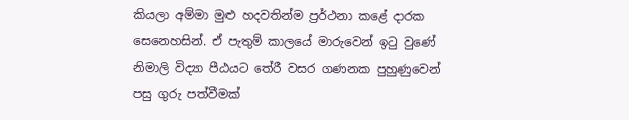කියලා අම්මා මුළු හදවතින්ම ප්‍රර්ථනා කළේ දාරක සෙනෙහසින්. ඒ පැතුම් කාලයේ මාරුවෙන් ඉටු වුණේ නිමාලි විද්‍යා පීඨයට තේරී වසර ගණනක පුහුණුවෙන් පසු ගුරු පත්වීමක්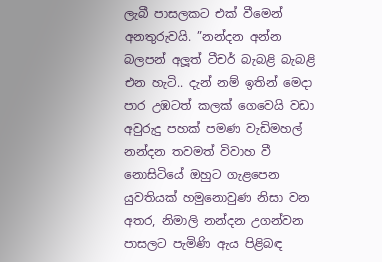ලැබී පාසලකට එක් වීමෙන් අනතුරුවයි. ”නන්දන අන්න බලපන් අලූත් ටීචර් බැබළි බැබළි එන හැටි.. දැන් නම් ඉතින් මෙදා පාර උඹටත් කලක් ගෙවෙයි වඩා අවුරුදු පහක් පමණ වැඩිමහල් නන්දන තවමත් විවාහ වී නොසිටියේ ඔහුට ගැළපෙන යුවතියක් හමුනොවුණ නිසා වන අතර, නිමාලි නන්දන උගන්වන පාසලට පැමිණි ඇය පිළිබඳ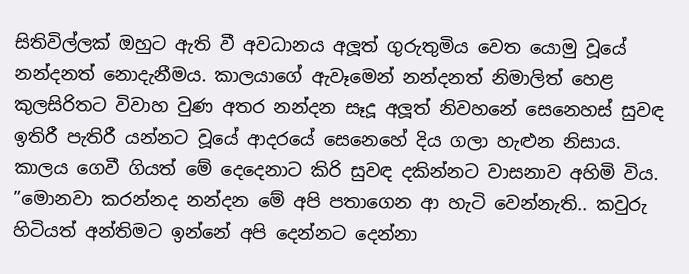සිතිවිල්ලක් ඔහුට ඇති වී අවධානය අලූත් ගුරුතුමිය වෙත යොමු වූයේ නන්දනත් නොදැනීමය. කාලයාගේ ඇවෑමෙන් නන්දනත් නිමාලිත් හෙළ කුලසිරිතට විවාහ වුණ අතර නන්දන සෑදූ අලූත් නිවහනේ සෙනෙහස් සුවඳ ඉතිරී පැතිරී යන්නට වූයේ ආදරයේ සෙනෙහේ දිය ගලා හැළුන නිසාය. කාලය ගෙවී ගියත් මේ දෙදෙනාට කිරි සුවඳ දකින්නට වාසනාව අහිමි විය. ”මොනවා කරන්නද නන්දන මේ අපි පතාගෙන ආ හැටි වෙන්නැති.. කවුරු හිටියත් අන්තිමට ඉන්නේ අපි දෙන්නට දෙන්නා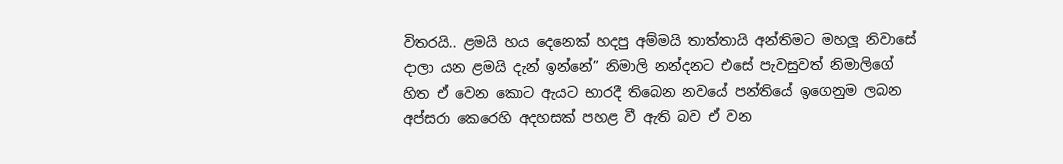විතරයි.. ළමයි හය දෙනෙක් හදපු අම්මයි තාත්තායි අන්තිමට මහලූ නිවාසේ දාලා යන ළමයි දැන් ඉන්නේ” නිමාලි නන්දනට එසේ පැවසුවත් නිමාලිගේ හිත ඒ වෙන කොට ඇයට භාරදී තිබෙන නවයේ පන්තියේ ඉගෙනුම ලබන අප්සරා කෙරෙහි අදහසක් පහළ වී ඇති බව ඒ වන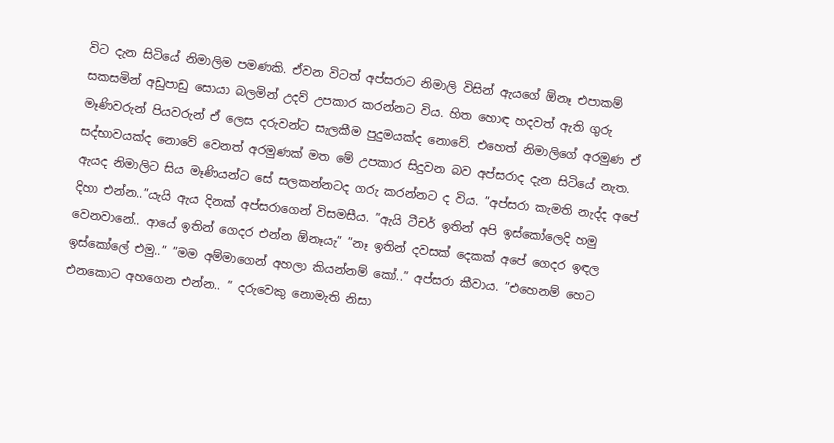විට දැන සිටියේ නිමාලිම පමණකි. ඒවන විටත් අප්සරාට නිමාලි විසින් ඇයගේ ඕනෑ එපාකම් සකසමින් අඩුපාඩු සොයා බලමින් උදව් උපකාර කරන්නට විය. හිත හොඳ හදවත් ඇති ගුරු මෑණිවරුන් පියවරුන් ඒ ලෙස දරුවන්ට සැලකීම පුදුමයක්ද නොවේ. එහෙත් නිමාලිගේ අරමුණ ඒ සද්භාවයක්ද නොවේ වෙනත් අරමුණක් මත මේ උපකාර සිදුවන බව අප්සරාද දැන සිටියේ නැත. ඇයද නිමාලිට සිය මෑණියන්ට සේ සලකන්නටද ගරු කරන්නට ද විය. ”අප්සරා කැමති නැද්ද අපේ දිහා එන්න..”යැයි ඇය දිනක් අප්සරාගෙන් විසමසීය. ”ඇයි ටීචර් ඉතින් අපි ඉස්කෝලෙදි හමු වෙනවානේ.. ආයේ ඉතින් ගෙදර එන්න ඕනෑයැ” ”නෑ ඉතින් දවසක් දෙකක් අපේ ගෙදර ඉඳල ඉස්කෝලේ එමු..” ”මම අම්මාගෙන් අහලා කියන්නම් කෝ..” අප්සරා කීවාය. ”එහෙනම් හෙට එනකොට අහගෙන එන්න.. ” දරුවෙකු නොමැති නිසා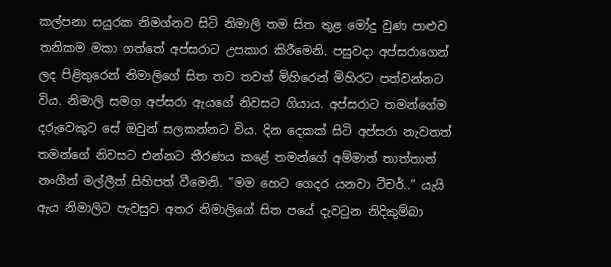කල්පනා සයුරක නිමග්නව සිටි නිමාලි තම සිත තුළ මෝදු වුණ පාළුව තනිකම මකා ගත්තේ අප්සරාට උපකාර කිරීමෙනි. පසුවදා අප්සරාගෙන් ලද පිළිතුරෙන් නිමාලිගේ සිත තව තවත් මිහිරෙන් මිහිරට පත්වන්නට විය. නිමාලි සමග අප්සරා ඇයගේ නිවසට ගියාය. අප්සරාට තමන්ගේම දරුවෙකුට සේ ඔවුන් සලකන්නට විය. දින දෙකක් සිටි අප්සරා නැවතත් තමන්ගේ නිවසට එන්නට තීරණය කළේ තමන්ගේ අම්මාත් තාත්තාත් නංගීත් මල්ලීත් සිහිපත් වීමෙනි. ”මම හෙට ගෙදර යනවා ටීචර්..” යැයි ඇය නිමාලිට පැවසුව අතර නිමාලිගේ සිත පයේ දැවටුන නිදිකුම්බා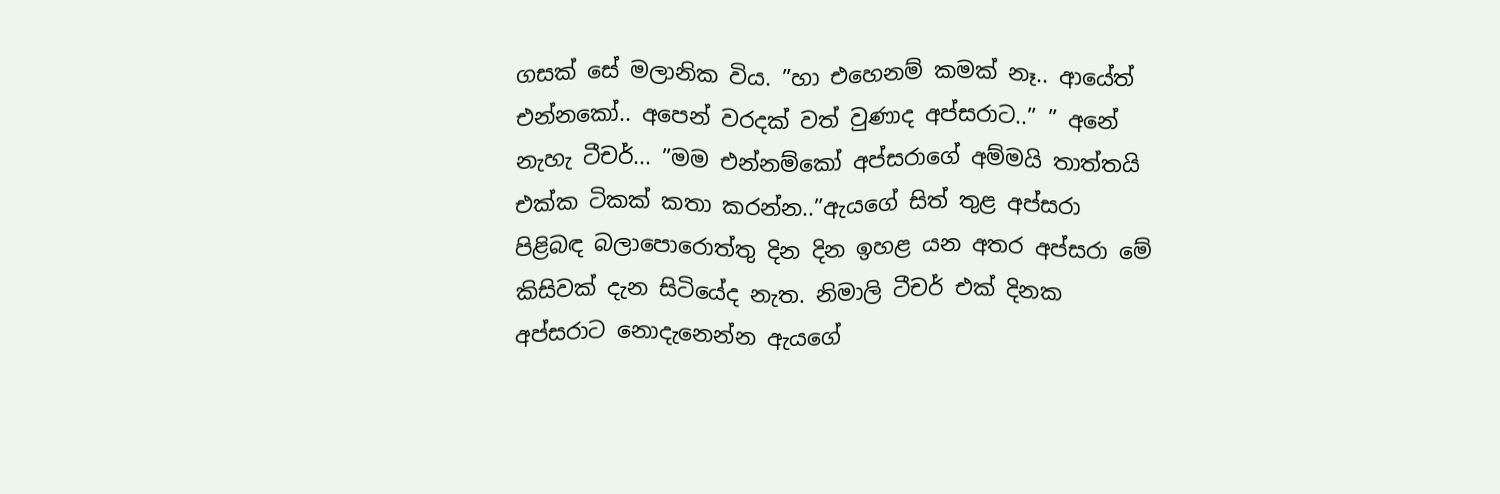ගසක් සේ මලානික විය. ”හා එහෙනම් කමක් නෑ.. ආයේත් එන්නකෝ.. අපෙන් වරදක් වත් වුණාද අප්සරාට..” ” අනේ නැහැ ටීචර්... ”මම එන්නම්කෝ අප්සරාගේ අම්මයි තාත්තයි එක්ක ටිකක් කතා කරන්න..”ඇයගේ සිත් තුළ අප්සරා පිළිබඳ බලාපොරොත්තු දින දින ඉහළ යන අතර අප්සරා මේ කිසිවක් දැන සිටියේද නැත. නිමාලි ටීචර් එක් දිනක අප්සරාට නොදැනෙන්න ඇයගේ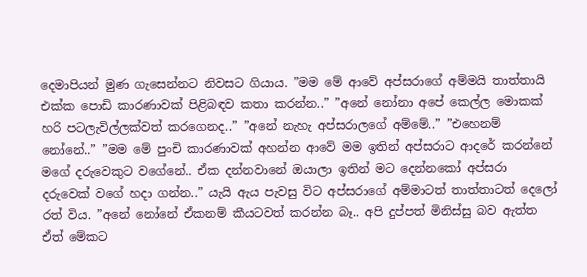දෙමාපියන් මුණ ගැසෙන්නට නිවසට ගියාය. ”මම මේ ආවේ අප්සරාගේ අම්මයි තාත්තායි එක්ක පොඩි කාරණාවක් පිළිබඳව කතා කරන්න..” ”අනේ නෝනා අපේ කෙල්ල මොකක් හරි පටලැවිල්ලක්වත් කරගෙනද..” ”අනේ නැහැ අප්සරාලගේ අම්මේ..” ”එහෙනම් නෝනේ..” ”මම මේ පුංචි කාරණාවක් අහන්න ආවේ මම ඉතින් අප්සරාට ආදරේ කරන්නේ මගේ දරුවෙකුට වගේනේ.. ඒක දන්නවානේ ඔයාලා ඉතින් මට දෙන්නකෝ අප්සරා දරුවෙක් වගේ හදා ගන්න..” යැයි ඇය පැවසු විට අප්සරාගේ අම්මාටත් තාත්තාටත් දෙලෝ රත් විය. ”අනේ නෝනේ ඒකනම් කීයටවත් කරන්න බෑ.. අපි දුප්පත් මිනිස්සු බව ඇත්ත ඒත් මේකට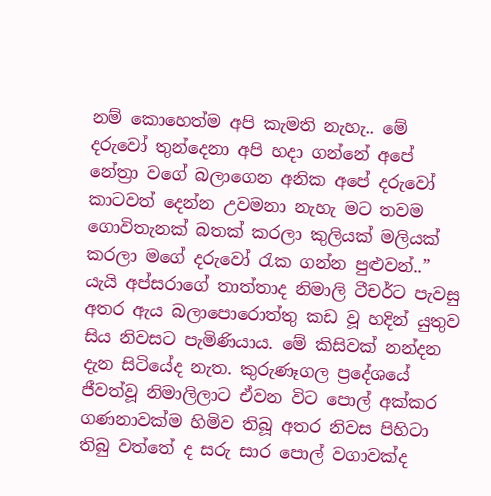නම් කොහෙත්ම අපි කැමති නැහැ.. මේ දරුවෝ තුන්දෙනා අපි හදා ගන්නේ අපේ නේත්‍රා වගේ බලාගෙන අනික අපේ දරුවෝ කාටවත් දෙන්න උවමනා නැහැ මට තවම ගොවිතැනක් බතක් කරලා කුලියක් මලියක් කරලා මගේ දරුවෝ රැක ගන්න පුළුවන්..” යැයි අප්සරාගේ තාත්තාද නිමාලි ටීචර්ට පැවසු අතර ඇය බලාපොරොත්තු කඩ වූ හදින් යුතුව සිය නිවසට පැමිණියාය. මේ කිසිවක් නන්දන දැන සිටියේද නැත. කුරුණෑගල ප්‍රදේශයේ ජීවත්වූ නිමාලිලාට ඒවන විට පොල් අක්කර ගණනාවක්ම හිමිව තිබූ අතර නිවස පිහිටා තිබු වත්තේ ද සරු සාර පොල් වගාවක්ද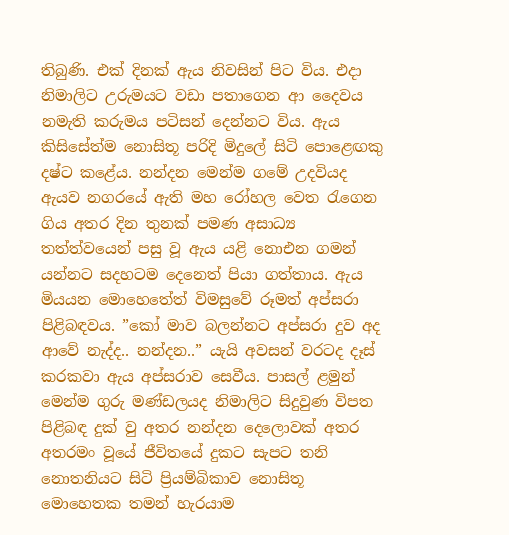තිබුණි. එක් දිනක් ඇය නිවසින් පිට විය. එදා නිමාලිට උරුමයට වඩා පතාගෙන ආ දෛවය නමැති කරුමය පටිසන් දෙන්නට විය. ඇය කිසිසේත්ම නොසිතූ පරිදි මිදුලේ සිටි පොළෙඟකු දෂ්ට කළේය. නන්දන මෙන්ම ගමේ උදවියද ඇයව නගරයේ ඇති මහ රෝහල වෙත රැගෙන ගිය අතර දින තුනක් පමණ අසාධ්‍ය තත්ත්වයෙන් පසු වූ ඇය යළි නොඑන ගමන් යන්නට සදහටම දෙනෙත් පියා ගත්තාය. ඇය මියයන මොහෙතේත් විමසුවේ රූමත් අප්සරා පිළිබඳවය. ”කෝ මාව බලන්නට අප්සරා දුව අද ආවේ නැද්ද.. නන්දන..” යැයි අවසන් වරටද දෑස් කරකවා ඇය අප්සරාව සෙවීය. පාසල් ළමුන් මෙන්ම ගුරු මණ්ඩලයද නිමාලිට සිදුවුණ විපත පිළිබඳ දුක් වු අතර නන්දන දෙලොවක් අතර අතරමං වූයේ ජීවිතයේ දුකට සැපට තනි නොතනියට සිටි ප්‍රියම්බිකාව නොසිතූ මොහෙතක තමන් හැරයාම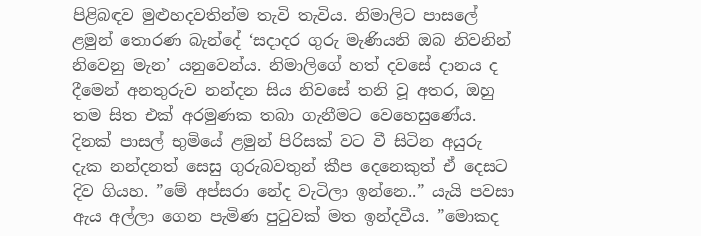පිළිබඳව මුළුහදවතින්ම තැවි තැවිය. නිමාලිට පාසලේ ළමුන් තොරණ බැන්දේ ‘සදාදර ගුරු මැණියනි ඔබ නිවනින් නිවෙනු මැන’ යනුවෙන්ය. නිමාලිගේ හත් දවසේ දානය ද දීමෙන් අනතුරුව නන්දන සිය නිවසේ තනි වූ අතර, ඔහු තම සිත එක් අරමුණක තබා ගැනීමට වෙහෙසුණේය. දිනක් පාසල් භුමියේ ළමුන් පිරිසක් වට වී සිටින අයුරු දැක නන්දනත් සෙසු ගුරුබවතුන් කීප දෙනෙකුත් ඒ දෙසට දිව ගියහ. ”මේ අප්සරා නේද වැටිලා ඉන්නෙ..” යැයි පවසා ඇය අල්ලා ගෙන පැමිණ පුටුවක් මත ඉන්දවීය. ”මොකද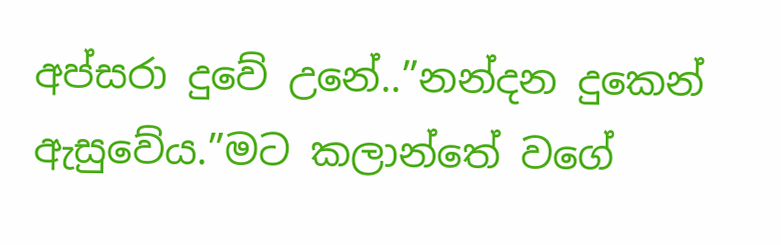අප්සරා දුවේ උනේ..”නන්දන දුකෙන් ඇසුවේය.”මට කලාන්තේ වගේ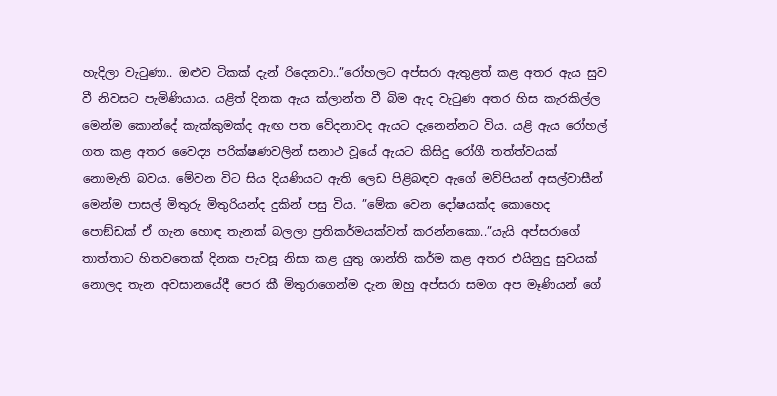හැදිලා වැටුණා.. ඔළුව ටිකක් දැන් රිදෙනවා..”රෝහලට අප්සරා ඇතුළත් කළ අතර ඇය සුව වී නිවසට පැමිණියාය. යළිත් දිනක ඇය ක්ලාන්ත වී බිම ඇද වැටුණ අතර හිස කැරකිල්ල මෙන්ම කොන්දේ කැක්කුමක්ද ඇඟ පත වේදනාවද ඇයට දැනෙන්නට විය. යළි ඇය රෝහල් ගත කළ අතර වෛද්‍ය පරික්ෂණවලින් සනාථ වූයේ ඇයට කිසිදු රෝගී තත්ත්වයක් නොමැති බවය. මේවන විට සිය දියණියට ඇති ලෙඩ පිළිබඳව ඇගේ මව්පියන් අසල්වාසීන් මෙන්ම පාසල් මිතුරු මිතුරියන්ද දුකින් පසු විය. ”මේක වෙන දෝෂයක්ද කොහෙද පොඞ්ඩක් ඒ ගැන හොඳ තැනක් බලලා ප්‍රතිකර්මයක්වත් කරන්නකො..”යැයි අප්සරාගේ තාත්තාට හිතවතෙක් දිනක පැවසූ නිසා කළ යුතු ශාන්ති කර්ම කළ අතර එයිනුදු සුවයක් නොලද තැන අවසානයේදී පෙර කී මිතුරාගෙන්ම දැන ඔහු අප්සරා සමග අප මෑණියන් ගේ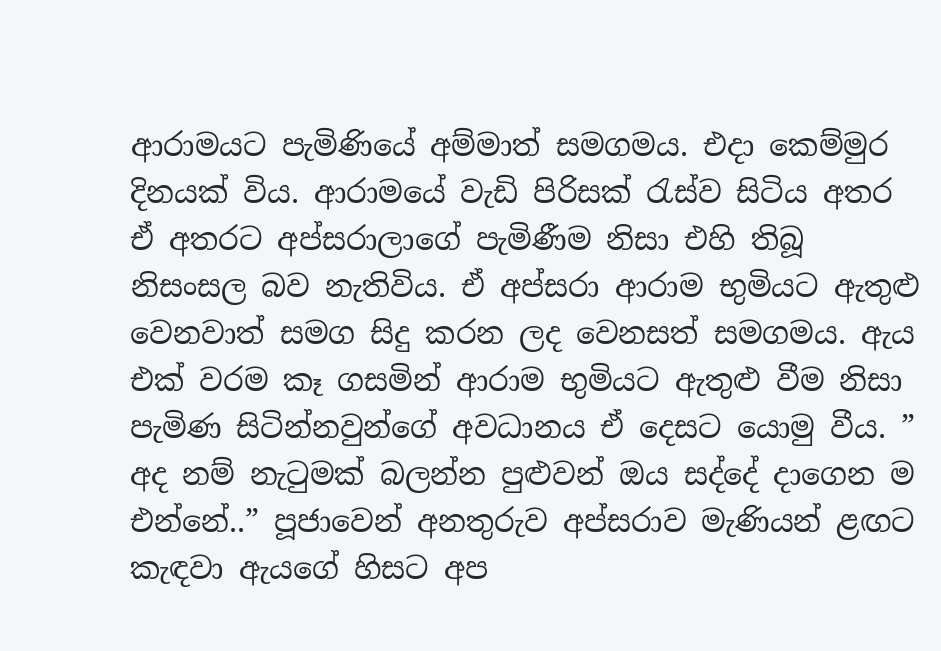ආරාමයට පැමිණියේ අම්මාත් සමගමය. එදා කෙම්මුර දිනයක් විය. ආරාමයේ වැඩි පිරිසක් රැස්ව සිටිය අතර ඒ අතරට අප්සරාලාගේ පැමිණීම නිසා එහි තිබූ නිසංසල බව නැතිවිය. ඒ අප්සරා ආරාම භුමියට ඇතුළු වෙනවාත් සමග සිදු කරන ලද වෙනසත් සමගමය. ඇය එක් වරම කෑ ගසමින් ආරාම භුමියට ඇතුළු වීම නිසා පැමිණ සිටින්නවුන්ගේ අවධානය ඒ දෙසට යොමු වීය. ” අද නම් නැටුමක් බලන්න පුළුවන් ඔය සද්දේ දාගෙන ම එන්නේ..” පූජාවෙන් අනතුරුව අප්සරාව මැණියන් ළඟට කැඳවා ඇයගේ හිසට අප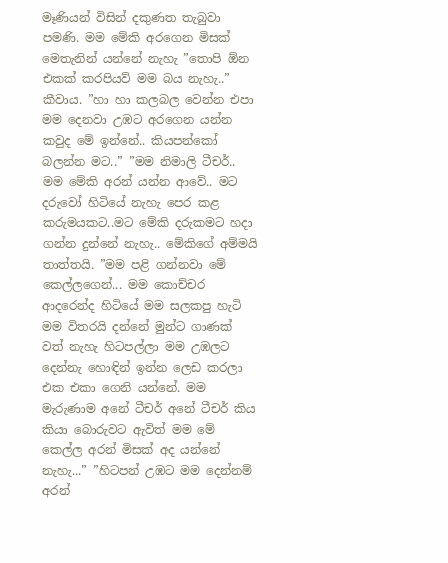මෑණියන් විසින් දකුණත තැබුවා පමණි. මම මේකි අරගෙන මිසක් මෙතැනින් යන්නේ නැහැ ”තොපි ඕන එකක් කරපියව් මම බය නැහැ..” කීවාය. ”හා හා කලබල වෙන්න එපා මම දෙනවා උඹට අරගෙන යන්න කවුද මේ ඉන්නේ.. කියපන්කෝ බලන්න මට..” ”මම නිමාලි ටීචර්.. මම මේකි අරන් යන්න ආවේ.. මට දරුවෝ හිටියේ නැහැ පෙර කළ කරුමයකට..මට මේකි දරුකමට හදා ගන්න දුන්නේ නැහැ.. මේකිගේ අම්මයි තාත්තයි. ”මම පළි ගන්නවා මේ කෙල්ලගෙන්... මම කොච්චර ආදරෙන්ද හිටියේ මම සලකපු හැටි මම විතරයි දන්නේ මුන්ට ගාණක් වත් නැහැ හිටපල්ලා මම උඹලට දෙන්නැ හොඳින් ඉන්න ලෙඩ කරලා එක එකා ගෙනි යන්නේ. මම මැරුණාම අනේ ටීචර් අනේ ටීචර් කිය කියා බොරුවට ඇවිත් මම මේ කෙල්ල අරන් මිසක් අද යන්නේ නැහැ...” ”හිටපන් උඹට මම දෙන්නම් අරන්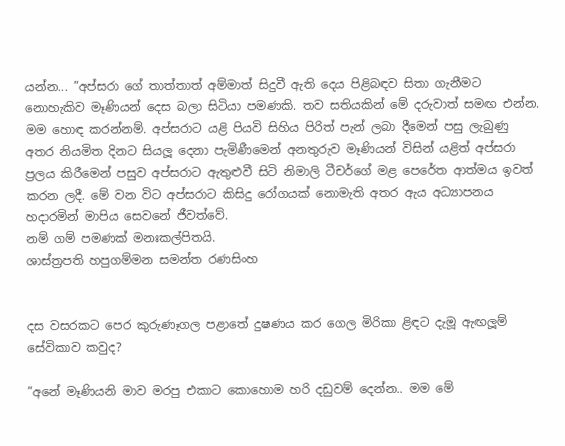යන්න... ”අප්සරා ගේ තාත්තාත් අම්මාත් සිදුවී ඇති දෙය පිළිබඳව සිතා ගැනීමට නොහැකිව මෑණියන් දෙස බලා සිටියා පමණකි. තව සතියකින් මේ දරුවාත් සමඟ එන්න. මම හොඳ කරන්නම්. අප්සරාට යළි පියවි සිහිය පිරිත් පැන් ලබා දීමෙන් පසු ලැබුණු අතර නියමිත දිනට සියලූ දෙනා පැමිණීමෙන් අනතුරුව මෑණියන් විසින් යළිත් අප්සරා ප්‍රලය කිරීමෙන් පසුව අප්සරාට ඇතුළුවී සිටි නිමාලි ටීචර්ගේ මළ පෙරේත ආත්මය ඉවත් කරන ලදී. මේ වන විට අප්සරාට කිසිදු රෝගයක් නොමැති අතර ඇය අධ්‍යාපනය හදාරමින් මාපිය සෙවනේ ජීවත්වේ.
නම් ගම් පමණක් මනඃකල්පිතයි.
ශාස්ත්‍රපති හපුගම්මන සමන්ත රණසිංහ


දස වසරකට පෙර කුරුණෑගල පළාතේ දුෂණය කර ගෙල මිරිකා ළිඳට දැමූ ඇඟලූම් සේවිකාව කවුද?

”අනේ මෑණියනි මාව මරපු එකාට කොහොම හරි දඩුවම් දෙන්න.. මම මේ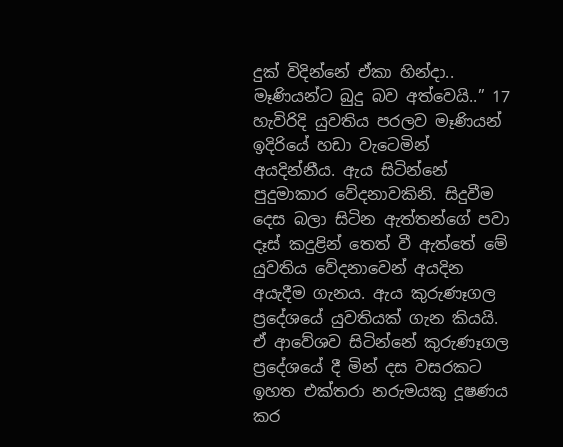දුක් විදින්නේ ඒකා හින්දා.. මෑණියන්ට බුදු බව අත්වෙයි..” 17 හැවිරිදි යුවතිය පරලව මෑණියන් ඉදිරියේ හඩා වැටෙමින් අයදින්නීය. ඇය සිටින්නේ පුදුමාකාර වේදනාවකිනි. සිදුවීම දෙස බලා සිටින ඇත්තන්ගේ පවා දෑස් කදුළින් තෙත් වී ඇත්තේ මේ යුවතිය වේදනාවෙන් අයදින අයැදීම ගැනය. ඇය කුරුණෑගල ප්‍රදේශයේ යුවතියක් ගැන කියයි. ඒ ආවේශව සිටින්නේ කුරුණෑගල ප්‍රදේශයේ දී මින් දස වසරකට ඉහත එක්තරා නරුමයකු දූෂණය කර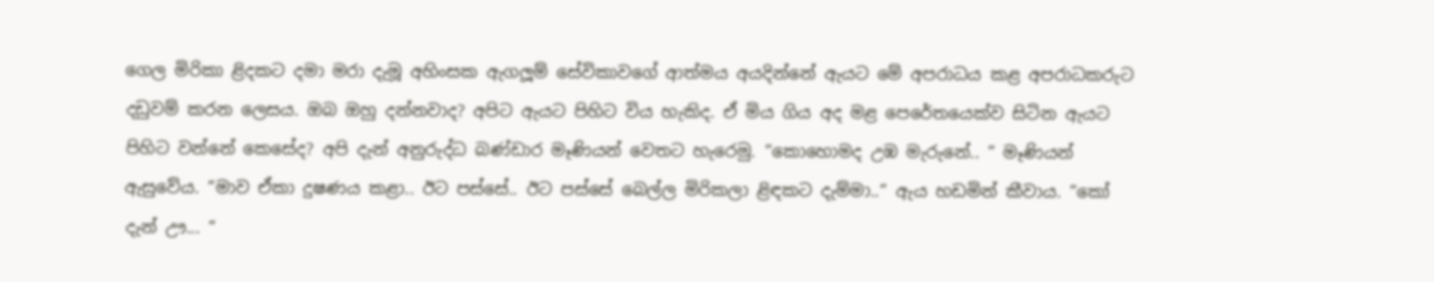ගෙල මිරිකා ළිදකට දමා මරා දැමූ අහිංසක ඇගලූම් සේවිකාවගේ ආත්මය අයදින්නේ ඇයට මේ අපරාධය කළ අපරාධකරුට දඩුවම් කරන ලෙසය. ඔබ ඔහු දන්නවාද? අපිට ඇයට පිහිට විය හැකිද. ඒ මිය ගිය අද මළ පෙරේතයෙක්ව සිටින ඇයට පිහිට වන්නේ කෙසේද? අපි දැන් අනුරුද්ධ බණ්ඩාර මෑණියන් වෙතට හැරෙමු. ”කොහොමද උඹ මැරුනේ.. ” මෑණියන් ඇසුවේය. ”මාව ඒකා දුෂණය කළා.. ඊට පස්සේ.. ඊට පස්සේ බෙල්ල මිරිකලා ළිඳකට දැම්මා..” ඇය හඩමින් කීවාය. ”කෝ දැන් ඌ... ”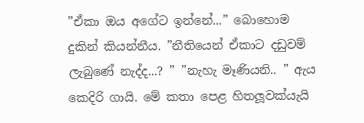”ඒකා ඔය අගේට ඉන්නේ...” බොහොම දුකින් කියන්නීය. ”නීතියෙන් ඒකාට දඩුවම් ලැබුණේ නැද්ද...? ” ”නැහැ මෑණියනි.. ” ඇය කෙදිරි ගායි. මේ කතා පෙළ හිතලූවක්යැයි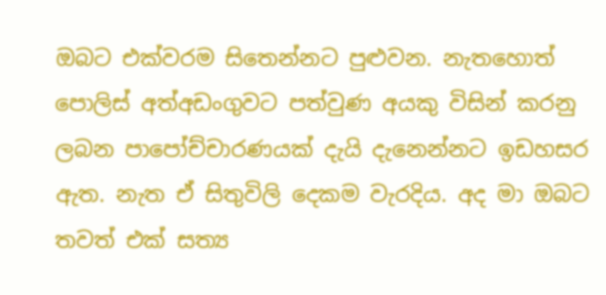ඔබට එක්වරම සිතෙන්නට පුළුවන. නැතහොත් පොලිස් අත්අඩංගුවට පත්වුණ අයකු විසින් කරනු ලබන පාපෝච්චාරණයක් දැයි දැනෙන්නට ඉඩහසර ඇත. නැත ඒ සිතුවිලි දෙකම වැරදිය. අද මා ඔබට තවත් එක් සත්‍ය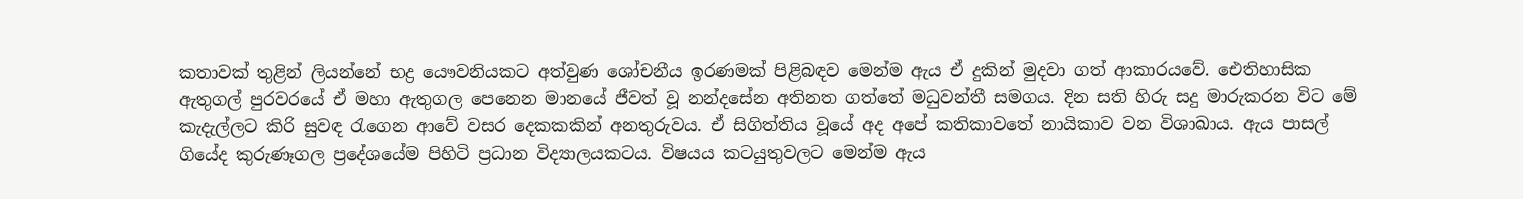කතාවක් තුළින් ලියන්නේ භද්‍ර යෞවනියකට අත්වුණ ශෝචනීය ඉරණමක් පිළිබඳව මෙන්ම ඇය ඒ දුකින් මුදවා ගත් ආකාරයවේ. ඓතිහාසික ඇතුගල් පුරවරයේ ඒ මහා ඇතුගල පෙනෙන මානයේ ජීවත් වූ නන්දසේන අතිනත ගත්තේ මධුවන්තී සමගය. දින සති හිරු සදු මාරුකරන විට මේ කැදැල්ලට කිරි සුවඳ රැගෙන ආවේ වසර දෙකකකින් අනතුරුවය. ඒ සිගිත්තිය වූයේ අද අපේ කතිකාවතේ නායිකාව වන විශාඛාය. ඇය පාසල් ගියේද කුරුණෑගල ප්‍රදේශයේම පිහිටි ප්‍රධාන විද්‍යාලයකටය. විෂයය කටයුතුවලට මෙන්ම ඇය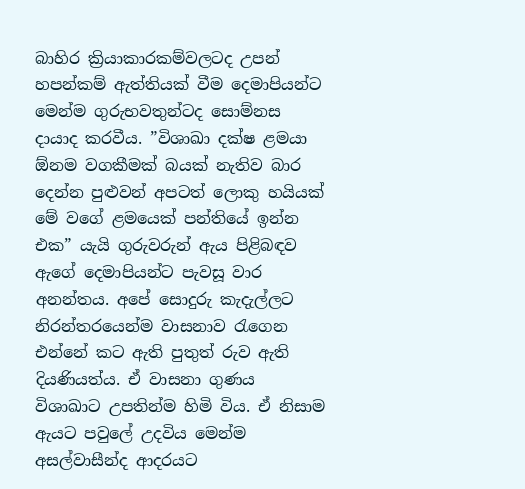බාහිර ක්‍රියාකාරකම්වලටද උපන් හපන්කම් ඇත්තියක් වීම දෙමාපියන්ට මෙන්ම ගුරුභවතුන්ටද සොම්නස දායාද කරවීය. ”විශාඛා දක්ෂ ළමයා ඕනම වගකීමක් බයක් නැතිව බාර දෙන්න පුළුවන් අපටත් ලොකු හයියක් මේ වගේ ළමයෙක් පන්තියේ ඉන්න එක” යැයි ගුරුවරුන් ඇය පිළිබඳව ඇගේ දෙමාපියන්ට පැවසූ වාර අනන්තය. අපේ සොදුරු කැදැල්ලට නිරන්තරයෙන්ම වාසනාව රැගෙන එන්නේ කට ඇති පුතුත් රුව ඇති දියණියත්ය. ඒ වාසනා ගුණය විශාඛාට උපතින්ම හිමි විය. ඒ නිසාම ඇයට පවුලේ උදවිය මෙන්ම අසල්වාසීන්ද ආදරයට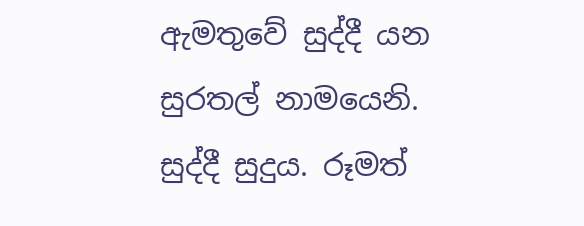ඇමතුවේ සුද්දී යන සුරතල් නාමයෙනි. සුද්දී සුදුය. රූමත්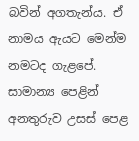බවින් අගතැන්ය. ඒ නාමය ඇයට මෙන්ම නමටද ගැළපේ. සාමාන්‍ය පෙළින් අනතුරුව උසස් පෙළ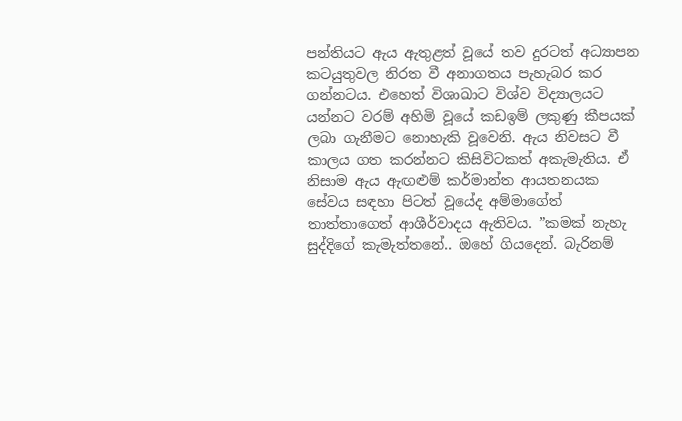පන්තියට ඇය ඇතුළත් වූයේ තව දුරටත් අධ්‍යාපන කටයුතුවල නිරත වී අනාගතය පැහැබර කර ගන්නටය. එහෙත් විශාඛාට විශ්ව විද්‍යාලයට යන්නට වරම් අහිමි වූයේ කඩඉම් ලකුණු කීපයක් ලබා ගැනීමට නොහැකි වූවෙනි. ඇය නිවසට වී කාලය ගත කරන්නට කිසිවිටකත් අකැමැතිය. ඒ නිසාම ඇය ඇඟළුම් කර්මාන්ත ආයතනයක සේවය සඳහා පිටත් වූයේද අම්මාගේත් තාත්තාගෙත් ආශීර්වාදය ඇතිවය. ”කමක් නැහැ සුද්දිගේ කැමැත්තනේ.. ඔහේ ගියදෙන්. බැරිනම්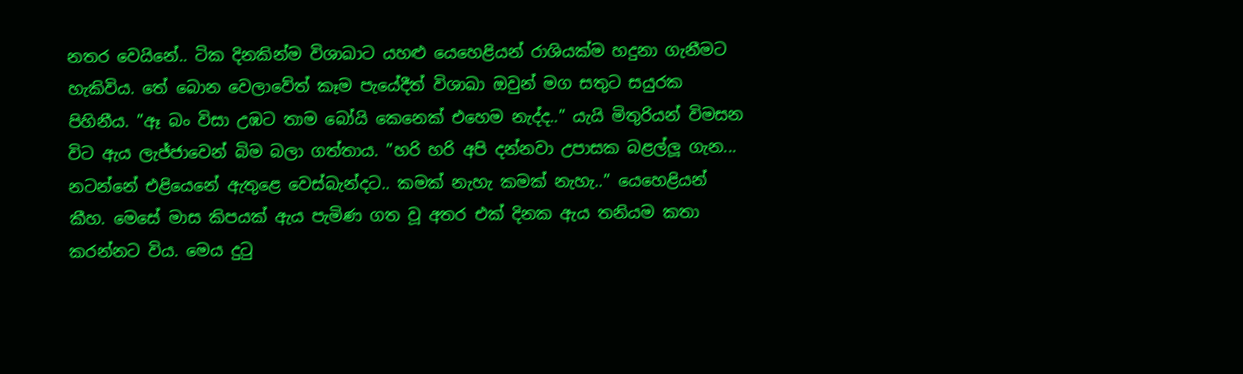නතර වෙයිනේ.. ටික දිනකින්ම විශාඛාට යහළු යෙහෙළියන් රාශියක්ම හදුනා ගැනීමට හැකිවිය. තේ බොන වෙලාවේත් කෑම පැයේදීත් විශාඛා ඔවුන් මග සතුට සයුරක පිහිනීය. ”ඈ බං විසා උඹට තාම බෝයි කෙනෙක් එහෙම නැද්ද..” යැයි මිතුරියන් විමසන විට ඇය ලැජ්ජාවෙන් බිම බලා ගත්තාය. ”හරි හරි අපි දන්නවා උපාසක බළල්ලූ ගැන... නටන්නේ එළියෙනේ ඇතුළෙ වෙස්බැන්දට.. කමක් නැහැ කමක් නැහැ..” යෙහෙළියන් කීහ. මෙසේ මාස කිපයක් ඇය පැමිණ ගත වූ අතර එක් දිනක ඇය තනියම කතා කරන්නට විය. මෙය දුටු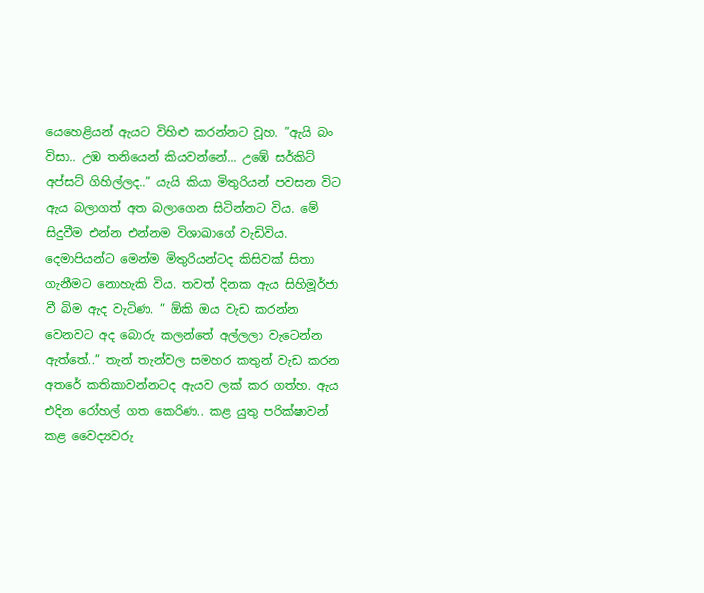යෙහෙළියන් ඇයට විහිළු කරන්නට වූහ. ”ඇයි බං විසා.. උඹ තනියෙන් කියවන්නේ... උඹේ සර්කිට් අප්සට් ගිහිල්ලද..” යැයි කියා මිතුරියන් පවසන විට ඇය බලාගත් අත බලාගෙන සිටින්නට විය. මේ සිදුවීම එන්න එන්නම විශාඛාගේ වැඩිවිය. දෙමාපියන්ට මෙන්ම මිතුරියන්ටද කිසිවක් සිතා ගැනීමට නොහැකි විය. තවත් දිනක ඇය සිහිමූර්ජා වී බිම ඇද වැටිණ. ” ඕකි ඔය වැඩ කරන්න වෙනවට අද බොරු කලන්තේ අල්ලලා වැටෙන්න ඇත්තේ..” තැන් තැන්වල සමහර කතුන් වැඩ කරන අතරේ කතිකාවන්නටද ඇයව ලක් කර ගත්හ. ඇය එදින රෝහල් ගත කෙරිණ.. කළ යුතු පරික්ෂාවන් කළ වෛද්‍යවරු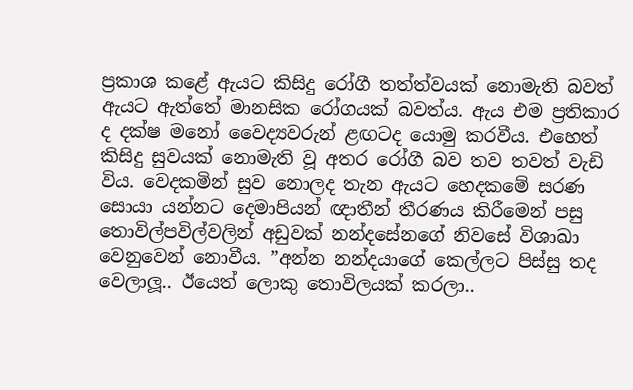ප්‍රකාශ කළේ ඇයට කිසිදු රෝගී තත්ත්වයක් නොමැති බවත් ඇයට ඇත්තේ මානසික රෝගයක් බවත්ය. ඇය එම ප්‍රතිකාර ද දක්ෂ මනෝ වෛද්‍යවරුන් ළඟටද යොමු කරවීය. එහෙත් කිසිදු සුවයක් නොමැති වූ අතර රෝගී බව තව තවත් වැඩි විය. වෙදකමින් සුව නොලද තැන ඇයට හෙදකමේ සරණ සොයා යන්නට දෙමාපියන් ඥාතීන් තීරණය කිරීමෙන් පසු තොවිල්පවිල්වලින් අඩුවක් නන්දසේනගේ නිවසේ විශාඛා වෙනුවෙන් නොවීය. ”අන්න නන්දයාගේ කෙල්ලට පිස්සු තද වෙලාලූ.. ඊයෙත් ලොකු තොවිලයක් කරලා..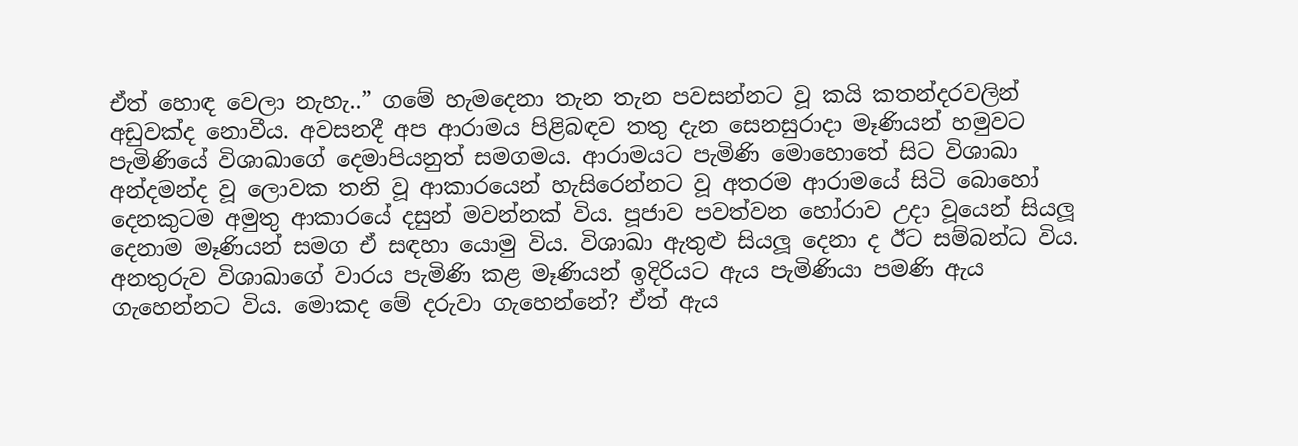ඒත් හොඳ වෙලා නැහැ..” ගමේ හැමදෙනා තැන තැන පවසන්නට වූ කයි කතන්දරවලින් අඩුවක්ද නොවීය. අවසනදී අප ආරාමය පිළිබඳව තතු දැන සෙනසුරාදා මෑණියන් හමුවට පැමිණියේ විශාඛාගේ දෙමාපියනුත් සමගමය. ආරාමයට පැමිණි මොහොතේ සිට විශාඛා අන්දමන්ද වූ ලොවක තනි වූ ආකාරයෙන් හැසිරෙන්නට වූ අතරම ආරාමයේ සිටි බොහෝ දෙනකුටම අමුතු ආකාරයේ දසුන් මවන්නක් විය. පූජාව පවත්වන හෝරාව උදා වූයෙන් සියලූ දෙනාම මෑණියන් සමග ඒ සඳහා යොමු විය. විශාඛා ඇතුළු සියලූ දෙනා ද ඊට සම්බන්ධ විය. අනතුරුව විශාඛාගේ වාරය පැමිණි කළ මෑණියන් ඉදිරියට ඇය පැමිණියා පමණි ඇය ගැහෙන්නට විය. මොකද මේ දරුවා ගැහෙන්නේ? ඒත් ඇය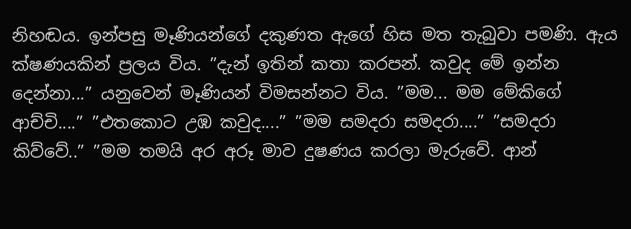නිහඬය. ඉන්පසු මෑණියන්ගේ දකුණත ඇගේ හිස මත තැබුවා පමණි. ඇය ක්ෂණයකින් ප්‍රලය විය. ”දැන් ඉතින් කතා කරපන්. කවුද මේ ඉන්න දෙන්නා...” යනුවෙන් මෑණියන් විමසන්නට විය. ”මම... මම මේකිගේ ආච්චි....” ”එතකොට උඹ කවුද....” ”මම සමදරා සමදරා....” ”සමදරා කිව්වේ..” ”මම තමයි අර අරූ මාව දුෂණය කරලා මැරුවේ. ආන්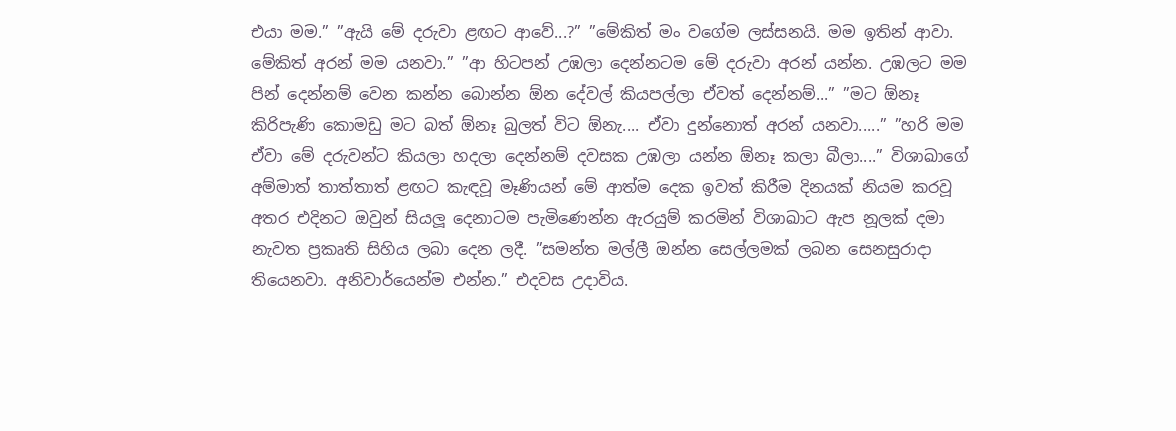එයා මම.” ”ඇයි මේ දරුවා ළඟට ආවේ...?” ”මේකිත් මං වගේම ලස්සනයි. මම ඉතින් ආවා. මේකිත් අරන් මම යනවා.” ”ආ හිටපන් උඹලා දෙන්නටම මේ දරුවා අරන් යන්න. උඹලට මම පින් දෙන්නම් වෙන කන්න බොන්න ඕන දේවල් කියපල්ලා ඒවත් දෙන්නම්...” ”මට ඕනෑ කිරිපැණි කොමඩු මට බත් ඕනෑ බුලත් විට ඕනැ.... ඒවා දුන්නොත් අරන් යනවා.....” ”හරි මම ඒවා මේ දරුවන්ට කියලා හදලා දෙන්නම් දවසක උඹලා යන්න ඕනෑ කලා බීලා....” විශාඛාගේ අම්මාත් තාත්තාත් ළඟට කැඳවූ මෑණියන් මේ ආත්ම දෙක ඉවත් කිරීම දිනයක් නියම කරවූ අතර එදිනට ඔවුන් සියලූ දෙනාටම පැමිණෙන්න ඇරයුම් කරමින් විශාඛාට ඇප නූලක් දමා නැවත ප්‍රකෘති සිහිය ලබා දෙන ලදී. ”සමන්ත මල්ලී ඔන්න සෙල්ලමක් ලබන සෙනසුරාදා තියෙනවා. අනිවාර්යෙන්ම එන්න.” එදවස උදාවිය.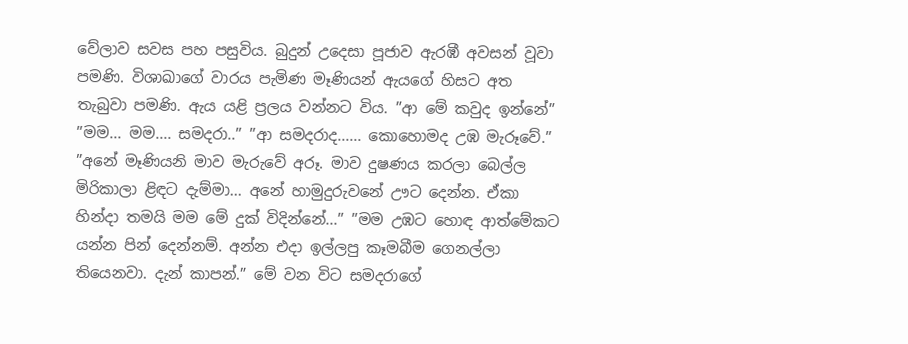වේලාව සවස පහ පසුවිය. බුදුන් උදෙසා පූජාව ඇරඹී අවසන් වූවා පමණි. විශාඛාගේ වාරය පැමිණ මෑණියන් ඇයගේ හිසට අත තැබුවා පමණි. ඇය යළි ප්‍රලය වන්නට විය. ”ආ මේ කවුද ඉන්නේ” ”මම... මම.... සමදරා..” ”ආ සමදරාද...... කොහොමද උඹ මැරූවේ.” ”අනේ මෑණියනි මාව මැරුවේ අරූ. මාව දුෂණය කරලා බෙල්ල මිරිකාලා ළිඳට දැම්මා... අනේ හාමුදුරුවනේ ඌට දෙන්න. ඒකා හින්දා තමයි මම මේ දුක් විදින්නේ...” ”මම උඹට හොඳ ආත්මේකට යන්න පින් දෙන්නම්. අන්න එදා ඉල්ලපු කෑමබීම ගෙනල්ලා තියෙනවා. දැන් කාපන්.” මේ වන විට සමදරාගේ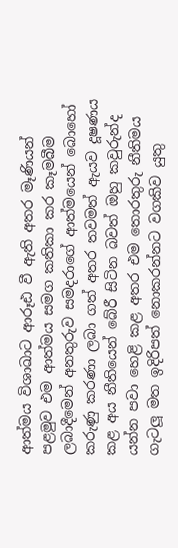ආත්මය විශාඛාට ආරූඪ වී ඇති අතර මෑණියන් පළමුව එම ආත්මය සමග කතිකා කර කෑමබීම ලබාදීමෙන් අනතුරුව සමදරාගේ ආත්මයෙන් බොහෝ කරුණු කරණා ලබා ගත් අතර තවමත් ඇයව දූෂණය කළ අය නීතියෙන් බේරී සිටින බවත් ඔහු කවුරුන්ද යන්න පවා හෙළි කළ අතර එම තොරතුරු නීතිමය ගැටලූ මත ඉදිරිපත් නොකරන්නට වගකිව යුතු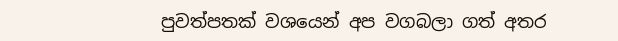පුවත්පතක් වශයෙන් අප වගබලා ගත් අතර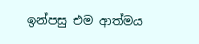ඉන්පසු එම ආත්මය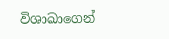විශාඛාගෙන්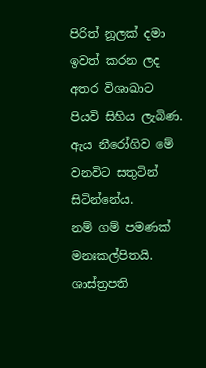පිරිත් නූලක් දමා ඉවත් කරන ලද අතර විශාඛාට පියවි සිහිය ලැබිණ. ඇය නීරෝගිව මේ වනවිට සතුටින් සිටින්නේය.
නම් ගම් පමණක් මනඃකල්පිතයි.
ශාස්ත්‍රපති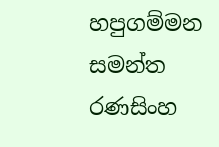හපුගම්මන සමන්ත රණසිංහ